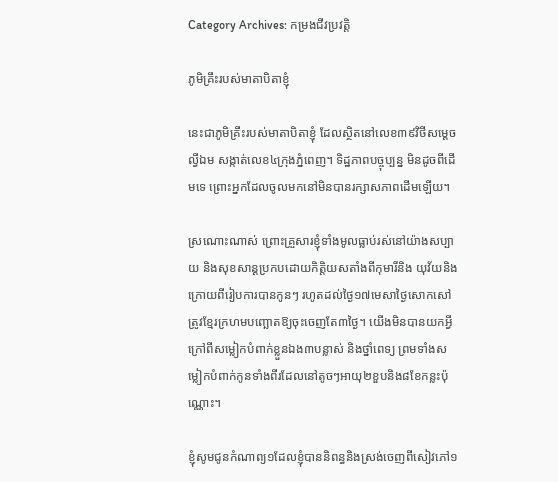Category Archives: កម្រងជីវប្រវត្តិ

ភូមិគ្រឹះរបស់មាតាបិតាខ្ញុំ

នេះជាភូមិគ្រឹះរបស់មាតាបិតាខ្ញុំ ដែលស្ថិតនៅលេខ៣៩វិថីសម្តេចល្វីឯម សង្កាត់លេខ៤ក្រុងភ្នំពេញ។ ទិដ្ឋភាពបច្ចុប្បន្ន មិនដូចពីដើមទេ ព្រោះអ្នកដែលចូលមកនៅមិនបានរក្សាសភាពដើមឡើយ។

ស្រណោះណាស់ ព្រោះគ្រួសារខ្ញុំទាំងមូលធ្លាប់រស់នៅយ៉ាងសប្បាយ និងសុខសាន្តប្រកបដោយកិត្តិយសតាំងពីកុមារីនិង យុវ័យនិងក្រោយពីរៀបការបានកូនៗ រហូតដល់ថ្ងៃ១៧មេសាថ្ងៃសោកសៅត្រូវខ្មែរក្រហមបញ្ឆោតឱ្យចុះចេញតែ៣ថ្ងៃ។ យើងមិនបានយកអ្វីក្រៅពីសម្លៀកបំពាក់ខ្លួនឯង៣បន្លាស់ និងថ្នាំពេទ្យ ព្រមទាំងសម្លៀកបំពាក់កូនទាំងពីរដែលនៅតូចៗអាយុ២ខួបនិង៨ខែកន្លះប៉ុណ្ណោះ។

ខ្ញុំសូមជូនកំណាព្យ១ដែលខ្ញុំបាននិពន្ធនិងស្រង់ចេញពីសៀវភៅ១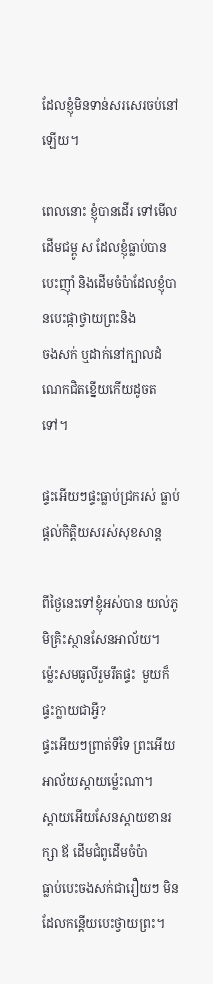ដែលខ្ញុំមិនទាន់សរសេរចប់នៅឡើយ។

ពេលនោះ ខ្ញុំបានដើរ ទៅមើលដើមជម្ពូ ស ដែលខ្ញុំធ្លាប់បានបេះញ៉ាំ និងដើមចំប៉ាដែលខ្ញុំបានបេះផ្កាថ្វាយព្រះនិង
ចងសក់ ឬដាក់នៅក្បាលដំណេកជិតខ្នើយកើយដូចតទៅ។

ផ្ទះអើយៗផ្ទះធ្លាប់ជ្រករស់ ធ្លាប់ផ្តល់កិត្តិយសរស់សុខសាន្ត

ពីថ្ងៃនេះទៅខ្ញុំអស់បាន យល់ភូមិគ្រិះស្ថានសែនអាល័យ។
ម្ល៉េះសមធូលីរួមរឹតផ្ទះ  មួយក៏ផ្ទះក្លាយជាអ្វី?
ផ្ទះអើយៗព្រាត់ទីទៃ ព្រះអើយអាល័យស្តាយម៉្លេះណា។
ស្តាយអើយសែនស្តាយខានរក្សា ឪ ដើមជំពូដើមចំប៉ា
ធ្លាប់បេះចងសក់ជារឿយៗ មិនដែលកន្តើយបេះថ្វាយព្រះ។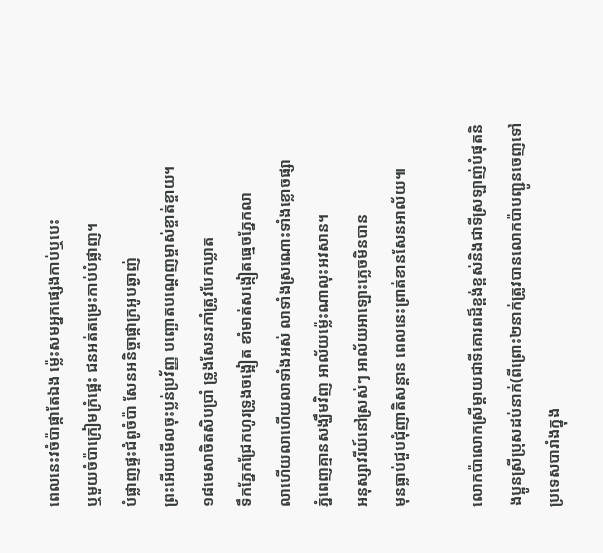ពេលនេះវចំប៉ាផ្កាតែឯង ម៉្លេះសមអ្នកផ្សេងកាប់ឬបេះ
ឬមួយចំប៉ាក្រៀមក្រំផ្អេះ ជនអត់តម្រេះកាប់បំផ្លាញ។
បំផ្លាញផ្ទះជំពូចំប៉ា សែនអនិច្ចាផ្កាក្រអូបឆ្ងាញ់
ព្រះអើយមើលចុះប្លន់ប្រវ័ញ្ញ បញ្ឆោតបណ្តេញម្ចាស់ខ្ចាត់ខ្ចាយ។
១៨មេសាចិតសិបប្រាំ ទ្រូងសែនរកាំត្រូវបែកឃ្លាត
ទឹកភ្នែកជ្រែកហូរទ្រូងចង្អៀត ខាំមាត់សង្កៀតធ្មេចភ្នែកលា
លាហើយលាហើយលាទាំងអស់ លាទាំងស្រណោះទាំងខ្លោចផ្សា
ភ្នំពេញគ្មានសង្ឃឹមវិញ អាល័យម៉្លេះណាលុះអវសាន។
អនុស្សាវរីយ៍នៅស្រស់ៗ អាល័យអាឡោះភ្លេចមិនបាន
មុនធ្លាប់ជួបជុំញាតិសន្តាន ពេលនេះព្រាត់ខានសែនអាល័យ៕

លោកប៉ាលោកស្រីម្តាយជាទីគោរពដ៏ខ្ពង់ខ្ពស់និងជាទីស្រឡាញ់បំផុតនិងប្អូនស្រីប្រុសដប់នាក់(ពីព្រោះ២នាក់ត្រូវបានលោកប៉ាបញ្ជូនចេញទៅប្រទេសបារាំងក្នុង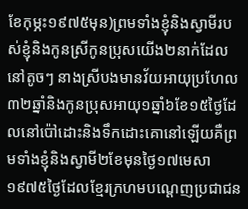ខែកុម្ភះ១៩៧៥មុន)ព្រមទាំងខ្ញុំនិងស្វាមីរបស់ខ្ញុំនិងកូនស្រីកូនប្រុសយើង២នាក់ដែលនៅតូចៗ នាងស្រីបងមានវ័យអាយុប្រហែល៣២ឆ្នាំនិងកូនប្រុសអាយុ១ឆ្នាំ៦ខែ១៥ថ្ងៃដែលនៅប៉ៅដោះនិងទឹកដោះគោនៅឡើយគឺព្រមទាំងខ្ញុំនិងស្វាមី២ខែមុនថ្ងៃ១៧មេសា១៩៧៥ថ្ងៃដែលខ្មែរក្រហមបណ្តេញប្រជាជន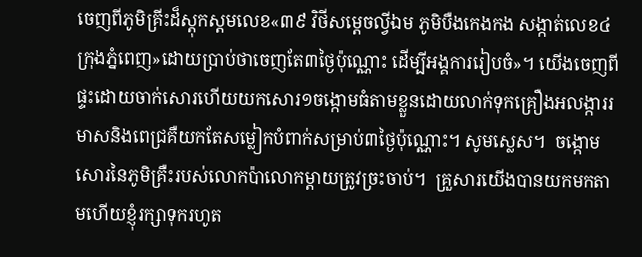ចេញពីភូមិគ្រីះដ៏ស្តុកស្តមលេខ«៣៩ វិថីសម្តេចល្វីឯម ភូមិបឺងកេងកង សង្កាត់លេខ៤ ក្រុងភ្នំពេញ»ដោយប្រាប់ថាចេញតែ៣ថ្ងៃប៉ុណ្ណោះ ដើម្បីអង្គការរៀបចំ»។ យើងចេញពីផ្ទះដោយចាក់សោរហើយយកសោរ១ចង្កោមធំតាមខ្លួនដោយលាក់ទុកគ្រឿងអលង្ការរមាសនិងពេជ្រគឺយកតែសម្លៀកបំពាក់សម្រាប់៣ថ្ងៃប៉ុណ្ណោះ។ សូមស្លេស។  ចង្កោមសោរនៃភូមិគ្រឺះរបស់លោកប៉ាលោកម្តាយត្រូវច្រះចាប់។  គ្រួសារយើងបានយកមកតាមហើយខ្ញុំរក្សាទុករហូត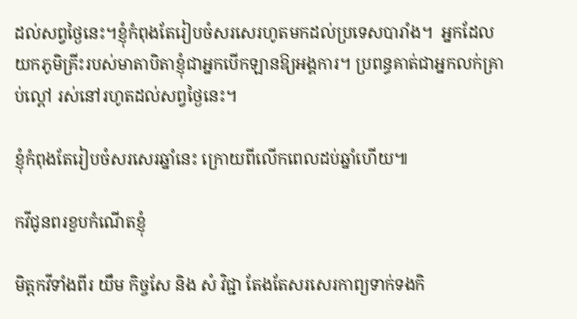ដល់សព្វថ្ងៃនេះ។ខ្ញុំកំពុងតែរៀបចំសរសេរហូតមកដល់ប្រទេសបារាំង។  អ្នកដែលយកភូមិគ្រីះរបស់មាតាបិតាខ្ញុំជាអ្នកបើកឡានឱ្យអង្គការ។ ប្រពន្ធគាត់ជាអ្នកលក់គ្រាប់ល្ពៅ រស់នៅរហូតដល់សព្វថ្ងៃនេះ។

ខ្ញុំកំពុងតែរៀបចំសរសេរឆ្នាំនេះ ក្រោយពីលើកពេលដប់ឆ្នាំហើយ៕

កវីជូនពរខួបកំណើតខ្ញុំ

មិត្តកវីទាំងពីរ យឹម កិច្ចសែ និង សំ វិជ្ជា តែងតែសរសេរកាព្យទាក់ទងកិ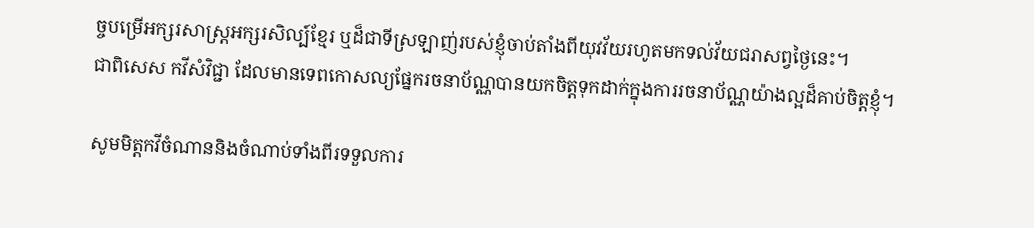ច្ចបម្រើអក្សរសាស្ត្រអក្សរសិល្ប៍ខ្មែរ ឬដ៏ជាទីស្រឡាញ់របស់ខ្ញុំចាប់តាំងពីយុវវ័យរហូតមកទល់វ័យជរាសព្វថ្ងៃនេះ។
ជាពិសេស កវីសំវិជ្ជា ដែលមានទេពកោសល្យផ្នែករចនាប័ណ្ណបានយកចិត្តទុកដាក់ក្នុងការរចនាប័ណ្ណយ៉ាងល្អដ៏គាប់ចិត្តខ្ញុំ។

សូមមិត្តកវីចំណាននិងចំណាប់ទាំងពីរទទួលការ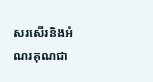សរសើរនិងអំណរគុណជា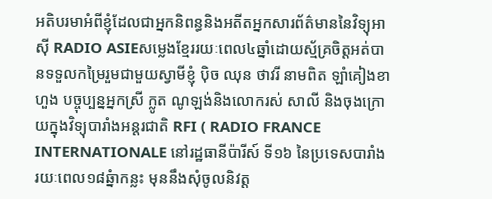អតិបរមាអំពីខ្ញុំដែលជាអ្នកនិពន្ធនិងអតីតអ្នកសារព័ត៌មាននៃវិទ្យុអាស៊ី RADIO ASIEសម្លេងខ្មែររយៈពេល៤ឆ្នាំដោយស្ម័គ្រចិត្តអត់បានទទួលកម្រៃរួមជាមួយស្វាមីខ្ញុំ ប៉ិច ឈុន ថាវរី នាមពិត ឡាំគៀងខាហួង បច្ចុប្បន្នអ្នកស្រី ក្លូត ណូឡង់និងលោករស់ សាលី និងចុងក្រោយក្នុងវិទ្យុបារាំងអន្តរជាតិ RFI ( RADIO FRANCE INTERNATIONALE នៅរដ្ឋធានីប៉ារីស៍ ទី១៦ នៃប្រទេសបារាំង រយៈពេល១៨ឆ្នំាកន្លះ មុននឹងសុំចូលនិវត្ត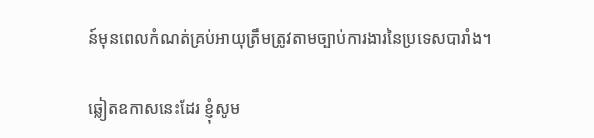ន៍មុនពេលកំណត់គ្រប់អាយុត្រឹមត្រូវតាមច្បាប់ការងារនៃប្រទេសបារាំង។

ឆ្លៀតឧកាសនេះដែរ ខ្ញុំសូម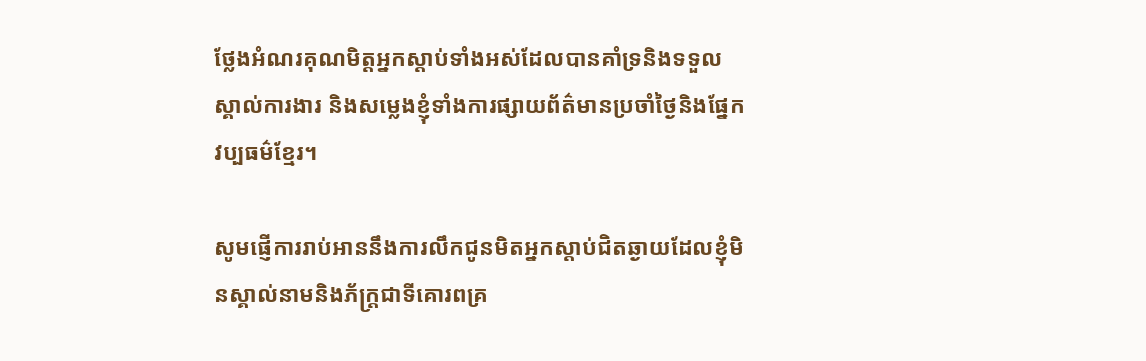ថ្លែងអំណរគុណមិត្តអ្នកស្តាប់ទាំងអស់ដែលបានគាំទ្រនិងទទួលស្គាល់ការងារ និងសម្លេងខ្ញុំទាំងការផ្សាយព័ត៌មានប្រចាំថ្ងៃនិងផ្នែកវប្បធម៌ខ្មែរ។

សូមផ្ញើការរាប់អាននឹងការលឹកជូនមិតអ្នកស្តាប់ជិតឆ្ងាយដែលខ្ញុំមិនស្គាល់នាមនិងភ័ក្ត្រជាទីគោរពគ្រ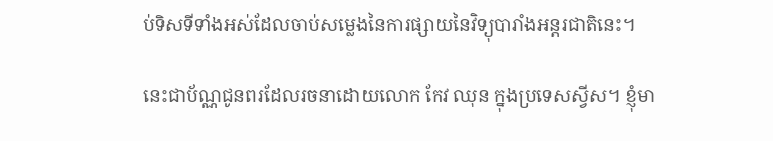ប់ទិសទីទាំងអស់ដែលចាប់សម្លេងនៃការផ្សាយនៃវិទ្យុបារាំងអន្តរជាតិនេះ។

នេះជាប័ណ្ណជូនពរដែលរចនាដោយលោក កែវ ឈុន ក្នុងប្រទេសស្វីស។ ខ្ញុំមា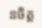នចិត្ត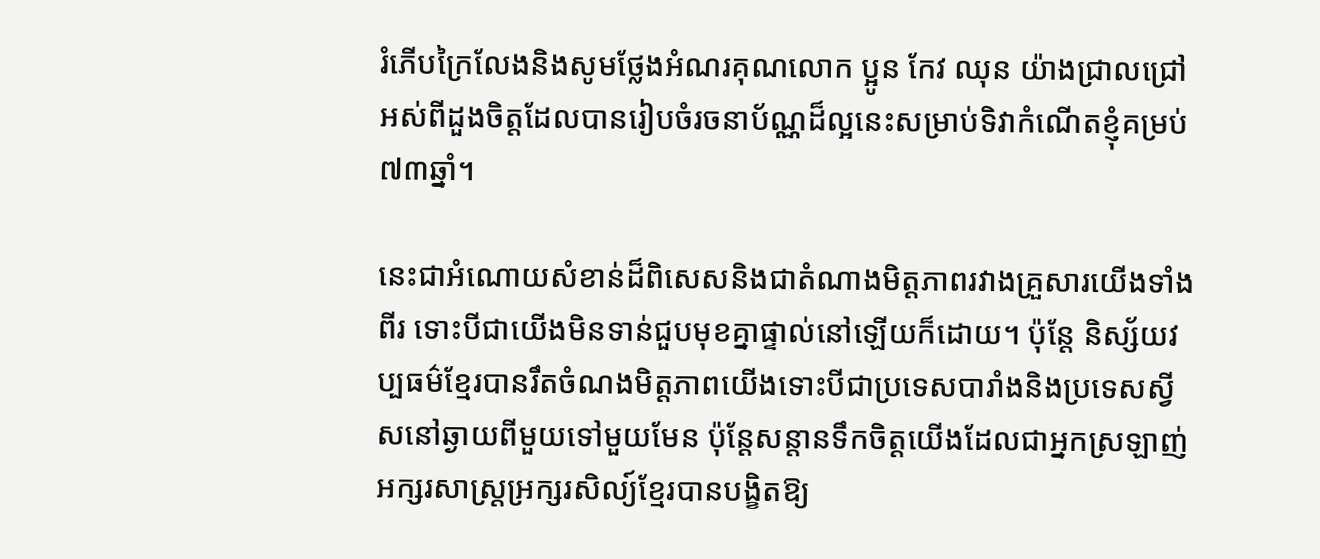រំភើបក្រៃលែងនិងសូមថ្លែងអំណរគុណលោក ប្អូន កែវ ឈុន យ៉ាងជ្រាលជ្រៅអស់ពីដួងចិត្តដែលបានរៀបចំរចនាប័ណ្ណដ៏ល្អនេះសម្រាប់ទិវាកំណើតខ្ញុំគម្រប់៧៣ឆ្នាំ។

នេះជាអំណោយសំខាន់ដ៏ពិសេសនិងជាតំណាងមិត្តភាពរវាងគ្រួសារយើងទាំងពីរ ទោះបីជាយើងមិនទាន់ជួបមុខគ្នាផ្ទាល់នៅឡើយក៏ដោយ។ ប៉ុន្តែ និស្ស័យវប្បធម៌ខ្មែរបានរឹតចំណងមិត្តភាពយើងទោះបីជាប្រទេសបារាំងនិងប្រទេសស្វីសនៅឆ្ងាយពីមួយទៅមួយមែន ប៉ុន្តែសន្តានទឹកចិត្ដយើងដែលជាអ្នកស្រឡាញ់អក្សរសាស្ត្រអ្រក្សរសិល្យ៍ខ្មែរបានបង្ខិតឱ្យ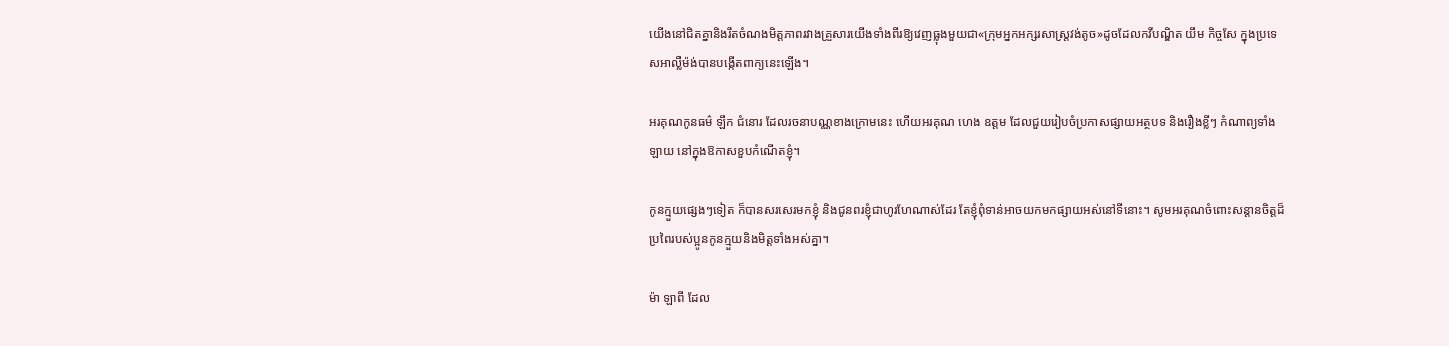យើងនៅជិតគ្នានិងរឹតចំណងមិត្តភាពរវាងគ្រួសារយើងទាំងពីរឱ្យវេញធ្លុងមួយជា«ក្រុមអ្នកអក្សរសាស្ត្រវង់តូច»ដូចដែលកវីបណ្ឌិត យឹម កិច្ចសែ ក្នុងប្រទេសអាល្លឺម៉ង់បានបង្កើតពាក្យនេះឡើង។

អរគុណកូនធម៌ ឡឹក ជំនោរ ដែលរចនាបណ្ណខាងក្រោមនេះ ហើយអរគុណ ហេង ឧត្តម ដែលជួយរៀបចំប្រកាសផ្សាយអត្ថបទ និងរឿងខ្លីៗ កំណាព្យទាំងឡាយ នៅក្នុងឱកាសខួបកំណើតខ្ញុំ។

កូនក្មួយផ្សេងៗទៀត ក៏បានសរសេរមកខ្ញុំ និងជូនពរខ្ញុំជាហូរហែណាស់ដែរ តែខ្ញុំពុំទាន់អាចយកមកផ្សាយអស់នៅទីនោះ។ សូមអរគុណចំពោះសន្តានចិត្តដ៏ប្រពៃរបស់ប្អូនកូនក្មួយនិងមិត្តទាំងអស់គ្នា។

ម៉ា ឡាពី ដែល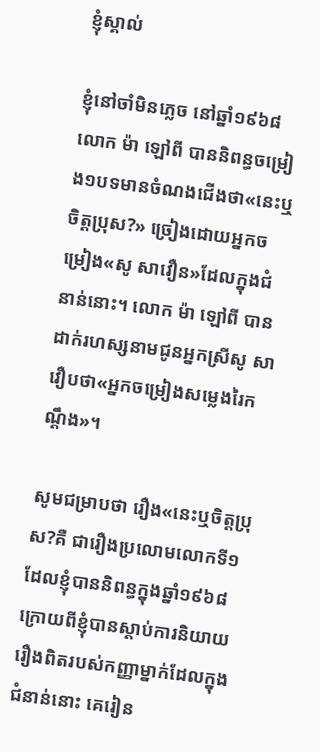ខ្ញុំស្គាល់

ខ្ញុំនៅចាំមិនភ្លេច នៅឆ្នាំ១៩៦៨ លោក ម៉ា ឡៅពី បាននិពន្ធចម្រៀង១បទមានចំណងជើងថា«នេះឬចិត្តប្រុស?» ច្រៀងដោយអ្នកចម្រៀង«សូ សាវឿន»ដែលក្នុងជំនាន់នោះ។ លោក ម៉ា ឡៅពី បានដាក់រហស្សនាមជូនអ្នកស្រីសូ សាវឿបថា«អ្នកចម្រៀងសម្លេងរៃកណ្តឹង»។

សូមជម្រាបថា រឿង«នេះឬចិត្តប្រុស?គឺ ជារឿងប្រលោមលោកទី១ដែលខ្ញុំបាននិពន្ធក្នុងឆ្នាំ១៩៦៨ ក្រោយពីខ្ញុំបានស្តាប់ការនិយាយរឿងពិតរបស់កញ្ញាម្នាក់ដែលក្នុងជំនាន់នោះ គេរៀន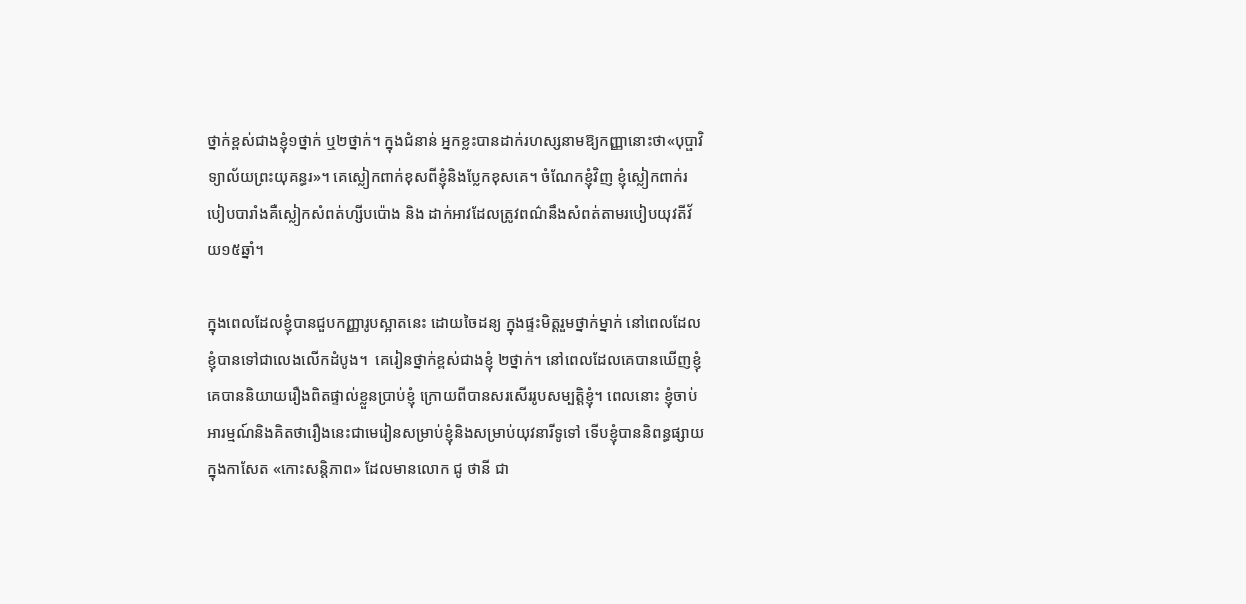ថ្នាក់ខ្ពស់ជាងខ្ញុំ១ថ្នាក់ ឬ២ថ្នាក់។ ក្នុងជំនាន់ អ្នកខ្លះបានដាក់រហស្សនាមឱ្យកញ្ញានោះថា«បុប្ផាវិទ្យាល័យព្រះយុគន្ធរ»។ គេស្លៀកពាក់ខុសពីខ្ញុំនិងប្លែកខុសគេ។ ចំណែកខ្ញុំវិញ ខ្ញុំស្លៀកពាក់របៀបបារាំងគឺស្លៀកសំពត់ហ្សីបប៉ោង និង ដាក់អាវដែលត្រូវពណ៌នឹងសំពត់តាមរបៀបយុវតីវ័យ១៥ឆ្នាំ។

ក្នុងពេលដែលខ្ញុំបានជួបកញ្ញារូបស្អាតនេះ ដោយចៃដន្យ ក្នុងផ្ទះមិត្តរួមថ្នាក់ម្នាក់ នៅពេលដែលខ្ញុំបានទៅជាលេងលើកដំបូង។  គេរៀនថ្នាក់ខ្ពស់ជាងខ្ញុំ ២ថ្នាក់។ នៅពេលដែលគេបានឃើញខ្ញុំ គេបាននិយាយរឿងពិតផ្ទាល់ខ្លួនប្រាប់ខ្ញុំ ក្រោយពីបានសរសើររូបសម្បត្តិខ្ញុំ។ ពេលនោះ ខ្ញុំចាប់អារម្មណ៍និងគិតថារឿងនេះជាមេរៀនសម្រាប់ខ្ញុំនិងសម្រាប់យុវនារីទូទៅ ទើបខ្ញុំបាននិពន្ធផ្សាយក្នុងកាសែត «កោះសន្តិភាព» ដែលមានលោក ជូ ថានី ជា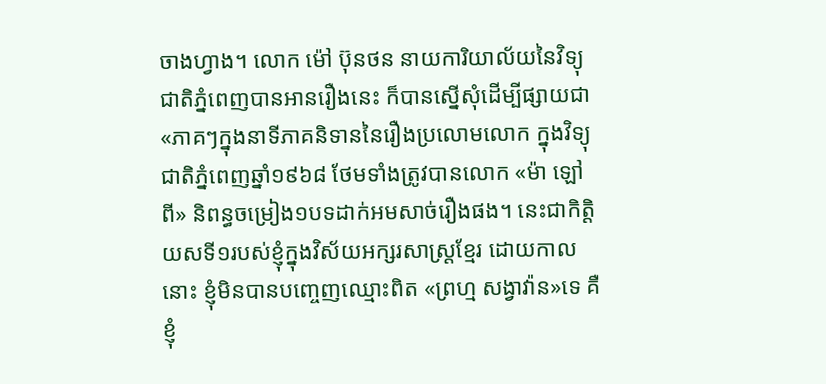ចាងហ្វាង។ លោក ម៉ៅ ប៊ុនថន នាយការិយាល័យនៃវិទ្យុជាតិភ្នំពេញបានអានរឿងនេះ ក៏បានស្នើសុំដើម្បីផ្សាយជា«ភាគៗក្នុងនាទីភាគនិទាននៃរឿងប្រលោមលោក ក្នុងវិទ្យុជាតិភ្នំពេញឆ្នាំ១៩៦៨ ថែមទាំងត្រូវបានលោក «ម៉ា ឡៅពី» និពន្ធចម្រៀង១បទដាក់អមសាច់រឿងផង។ នេះជាកិត្តិយសទី១របស់ខ្ញុំក្នុងវិស័យអក្សរសាស្ត្រខ្មែរ ដោយកាលនោះ ខ្ញុំមិនបានបញ្ចេញឈ្មោះពិត «ព្រហ្ម សង្វាវ៉ាន»ទេ គឺខ្ញុំ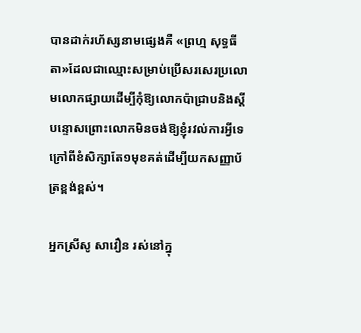បានដាក់រហ័ស្សនាមផ្សេងគឺ «ព្រហ្ម សុទ្ធធីតា»ដែលជាឈ្មោះសម្រាប់ប្រើសរសេរប្រលោមលោកផ្សាយដើម្បីកុំឱ្យលោកប៉ាជ្រាបនិងស្តីបន្ទោសព្រោះលោកមិនចង់ឱ្យខ្ញុំរវល់ការអ្វីទេក្រៅពីខំសិក្សាតែ១មុខគត់ដើម្បីយកសញ្ញាប័ត្រខ្ពង់ខ្ពស់។

អ្នកស្រីសូ សាវឿន រស់នៅក្នុ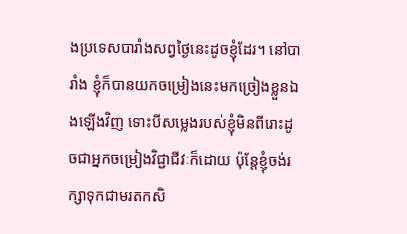ងប្រទេសបារាំងសព្វថ្ងៃនេះដូចខ្ញុំដែរ។ នៅបារាំង ខ្ញុំក៏បានយកចម្រៀងនេះមកច្រៀងខ្លួនឯងឡើងវិញ ទោះបីសម្លេងរបស់ខ្ញុំមិនពីរោះដូចជាអ្នកចម្រៀងវិជ្ជាជីវៈក៏ដោយ ប៉ុន្តែខ្ញុំចង់រក្សាទុកជាមរតកសិ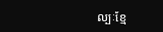ល្បៈខ្មែ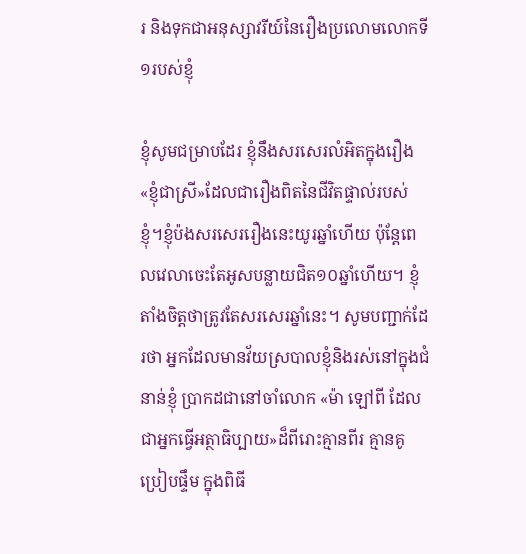រ និងទុកជាអនុស្សាវរីយ៍នៃរឿងប្រលោមលោកទី១របស់ខ្ញុំ

ខ្ញុំសូមជម្រាបដែរ ខ្ញុំនឹងសរសេរលំអិតក្នុងរឿង«ខ្ញុំជាស្រី»ដែលជារឿងពិតនៃជីវិតផ្ទាល់របស់ខ្ញុំ។ខ្ញុំប៉ងសរសេររឿងនេះយូរឆ្នាំហើយ ប៉ុន្តែពេលវេលាចេះតែអូសបន្លាយជិត១០ឆ្នាំហើយ។ ខ្ញុំតាំងចិត្តថាត្រូវតែសរសេរឆ្នាំនេះ។ សូមបញ្ជាក់ដែរថា អ្នកដែលមានវ័យស្របាលខ្ញុំនិងរស់នៅក្នុងជំនាន់ខ្ញុំ ប្រាកដជានៅចាំលោក «ម៉ា ឡៅពី ដែលជាអ្នកធ្វើអត្ថាធិប្បាយ»ដ៏ពីរោះគ្មានពីរ គ្មានគូប្រៀបផ្ទឹម ក្នុងពិធី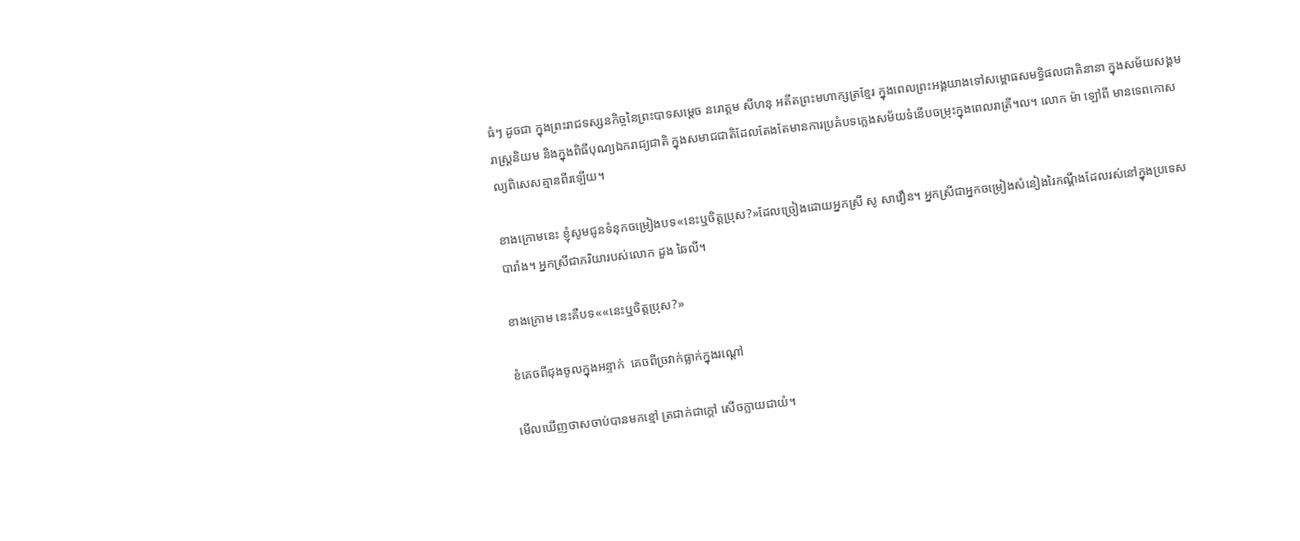ធំៗ ដូចជា ក្នុងព្រះរាជទស្សនកិច្ចនៃព្រះបាទសម្តេច នរោត្តម សីហនុ អតីតព្រះមហាក្សត្រខ្មែរ ក្នុងពេលព្រះអង្គយាងទៅសម្ពោធសមទ្ធិផលជាតិនានា ក្នុងសម័យសង្គមរាស្រ្តនិយម និងក្នុងពិធីបុណ្យឯករាជ្យជាតិ ក្នុងសមាជជាតិដែលតែងតែមានការប្រគំបទភ្លេងសម័យទំនើបចម្រុះក្នុងពេលរាត្រី។ល។ លោក ម៉ា ឡៅពី មានទេពកោសល្យពិសេសគ្មានពីរឡើយ។

ខាងក្រោមនេះ ខ្ញុំសូមជូនទំនុកចម្រៀងបទ«នេះឬចិត្តប្រុស?»ដែលច្រៀងដោយអ្នកស្រី សូ សាវឿន។ អ្នកស្រីជាអ្នកចម្រៀងសំនៀងរៃកណ្តឹងដែលរស់នៅក្នុងប្រទេសបារាំង។ អ្នកស្រីជាភរិយារបស់លោក ដួង ឆៃលី។

ខាងក្រោម នេះគឺបទ««នេះឬចិត្តប្រុស?»

ខំគេចពីជុងចូលក្នុងអន្ទាក់  គេចពីច្រវាក់ធ្លាក់ក្នុងរណ្តៅ

មើលឃើញថាសចាប់បានមកខ្មៅ ត្រជាក់ជាក្តៅ សើចក្លាយជាយំ។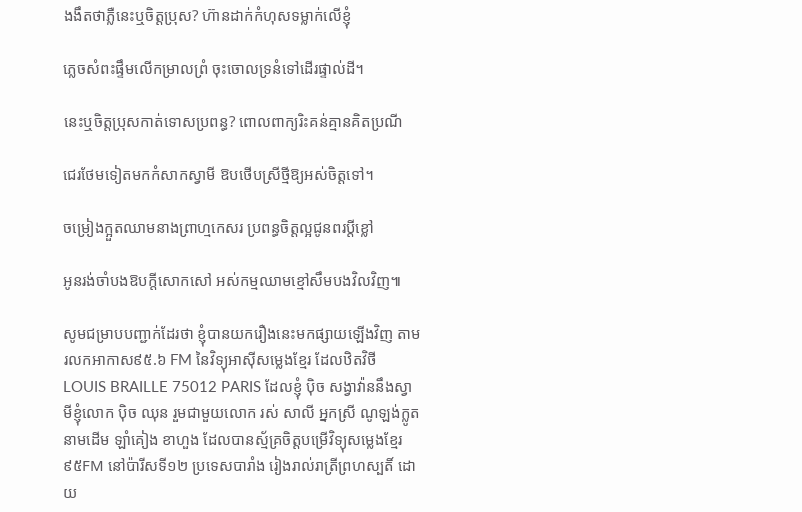ងងឹតថាភ្លឺនេះឬចិត្តប្រុស? ហ៊ានដាក់កំហុសទម្លាក់លើខ្ញុំ

ភ្លេចសំពះផ្ទឹមលើកម្រាលព្រំ ចុះចោលទ្រនំទៅដើរផ្ទាល់ដី។

នេះឬចិត្តប្រុសកាត់ទោសប្រពន្ធ? ពោលពាក្យរិះគន់គ្មានគិតប្រណី

ជេរថែមទៀតមកកំសាកស្វាមី ឱបថើបស្រីថ្មីឱ្យអស់ចិត្តទៅ។

ចម្រៀងក្អួតឈាមនាងព្រាហ្មកេសរ ប្រពន្ធចិត្តល្អជូនពរប្តីខ្លៅ

អូនរង់ចាំបងឱបក្តីសោកសៅ អស់កម្មឈាមខ្មៅសឹមបងវិលវិញ៕

សូមជម្រាបបញ្ជាក់ដែរថា ខ្ញុំបានយករឿងនេះមកផ្សាយឡើងវិញ តាមរលកអាកាស៩៥.៦ FM នៃវិទ្យុអាស៊ីសម្លេងខ្មែរ ដែលឋិតវិថី LOUIS BRAILLE 75012 PARIS ដែលខ្ញុំ ប៉ិច សង្វាវ៉ាននឹងស្វាមីខ្ញុំលោក ប៉ិច ឈុន រួមជាមួយលោក រស់ សាលី អ្នកស្រី ណូឡង់ក្លូត នាមដើម ឡាំគៀង ខាហួង ដែលបានស័្មគ្រចិត្តបម្រើវិទ្យុសម្លេងខ្មែរ ៩៥FM នៅប៉ារីសទី១២ ប្រទេសបារាំង រៀងរាល់រាត្រីព្រហស្បតិ៍ ដោយ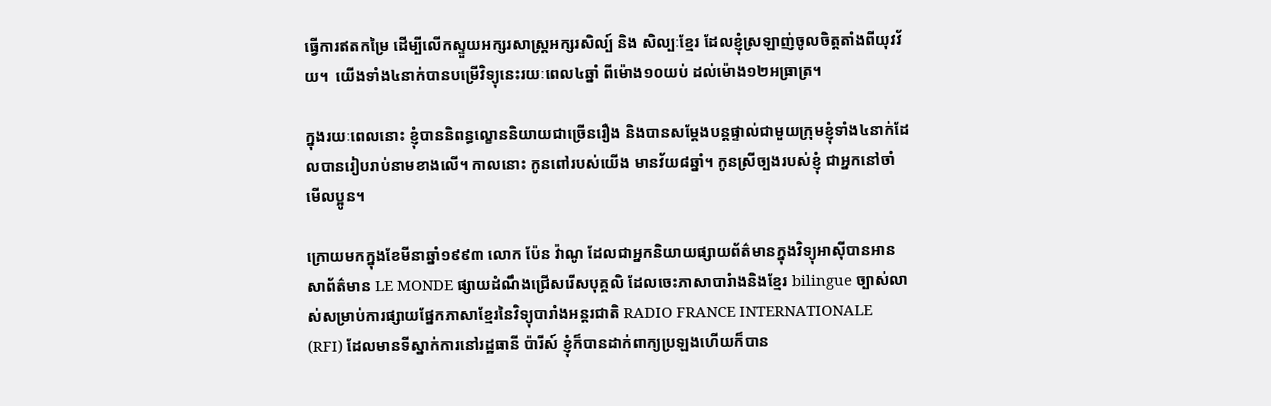ធ្វើការឥតកម្រៃ ដើម្បីលើកស្ទួយអក្សរសាស្រ្តអក្សរសិល្ប៍ និង សិល្បៈខ្មែរ ដែលខ្ញុំស្រឡាញ់ចូលចិត្តតាំងពីយុវវ័យ។  យើងទាំង៤នាក់បានបម្រើវិទ្យុនេះរយៈពេល៤ឆ្នាំ ពីម៉ោង១០យប់ ដល់ម៉ោង១២អធ្រាត្រ។

ក្នុងរយៈពេលនោះ ខ្ញុំបាននិពន្ធល្ខោននិយាយជាច្រើនរឿង និងបានសម្តែងបន្តផ្ទាល់ជាមួយក្រុមខ្ញុំទាំង៤នាក់ដែលបានរៀបរាប់នាមខាងលើ។ កាលនោះ កូនពៅរបស់យើង មានវ័យ៨ឆ្នាំ។ កូនស្រីច្បងរបស់ខ្ញុំ ជាអ្នកនៅចាំមើលប្អូន។

ក្រោយមកក្នុងខែមីនាឆ្នាំ១៩៩៣ លោក ប៉ែន វ៉ាណូ ដែលជាអ្នកនិយាយផ្សាយព័ត៌មានក្នុងវិទ្យុអាស៊ីបានអានសាព័ត៌មាន LE MONDE ផ្សាយដំណឹងជ្រើសរើសបុគ្គលិ ដែលចេះភាសាបារំាងនិងខ្មែរ bilingue ច្បាស់លាស់សម្រាប់ការផ្សាយផ្នែកភាសាខ្មែរនៃវិទ្យុបារាំងអន្តរជាតិ RADIO FRANCE INTERNATIONALE (RFI) ដែលមានទីស្នាក់ការនៅរដ្ឋធានី ប៉ារីស៍ ខ្ញុំក៏បានដាក់ពាក្យប្រឡងហើយក៏បាន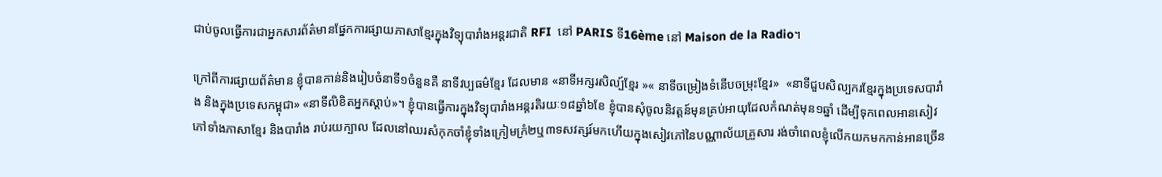ជាប់ចូលធ្វើការជាអ្នកសារព័ត៌មានផ្នែកការផ្សាយភាសាខ្មែរក្នុងវិទ្យុបារាំងអន្តរជាតិ RFI  នៅ PARIS ទី16ème នៅ Maison de la Radio។

ក្រៅពីការផ្សាយព័ត៌មាន ខ្ញុំបានកាន់និងរៀបចំនាទី១ចំនួនគឺ នាទីវប្បធម៌ខ្មែរ ដែលមាន «នាទីអក្សរសិល្ប៍ខ្មែរ »« នាទីចម្រៀងទំនើបចម្រុះខ្មែរ»  «នាទីជួបសិល្បករខ្មែរក្នុងប្រទេសបារាំង និងក្នុងប្រទេសកម្ពុជា» «នាទីលិខិតអ្នកស្តាប់»។ ខ្ញុំបានធ្វើការក្នុងវិទ្យុបារាំងអន្តរតិរយៈ១៨ឆ្នាំ៦ខែ ខ្ញុំបានសុំចូលនិវត្តន៍មុនគ្រប់អាយុដែលកំណត់មុន១ឆ្នាំ ដើម្បីទុកពេលអានសៀវភៅទាំងភាសាខ្មែរ និងបារាំង រាប់រយក្បាល ដែលនៅឈរសំកុកចាំខ្ញុំទាំងក្រៀមក្រំ២ឬ៣ទសវត្សរ៍មកហើយក្នុងសៀវភៅនៃបណ្ណាល័យគ្រួសារ រង់ចាំពេលខ្ញុំលើកយកមកកាន់អានច្រើន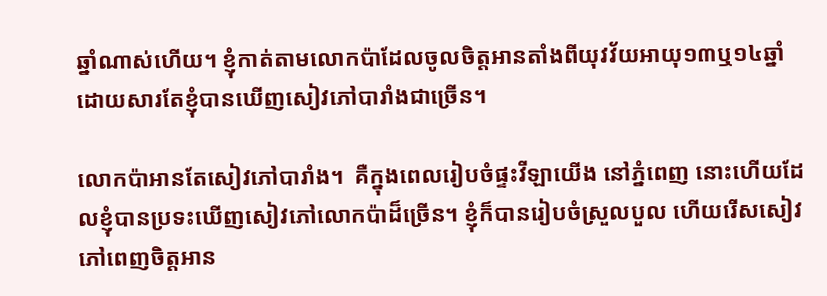ឆ្នាំណាស់ហើយ។ ខ្ញុំកាត់តាមលោកប៉ាដែលចូលចិត្តអានតាំងពីយុវវ័យអាយុ១៣ឬ១៤ឆ្នាំ ដោយសារតែខ្ញុំបានឃើញសៀវភៅបារាំងជាច្រើន។

លោកប៉ាអានតែសៀវភៅបារាំង។  គឺក្នុងពេលរៀបចំផ្ទះវីឡាយើង នៅភ្នំពេញ នោះហើយដែលខ្ញុំបានប្រទះឃើញសៀវភៅលោកប៉ាដ៏ច្រើន។ ខ្ញុំក៏បានរៀបចំស្រួលបួល ហើយរើសសៀវភៅពេញចិត្តអាន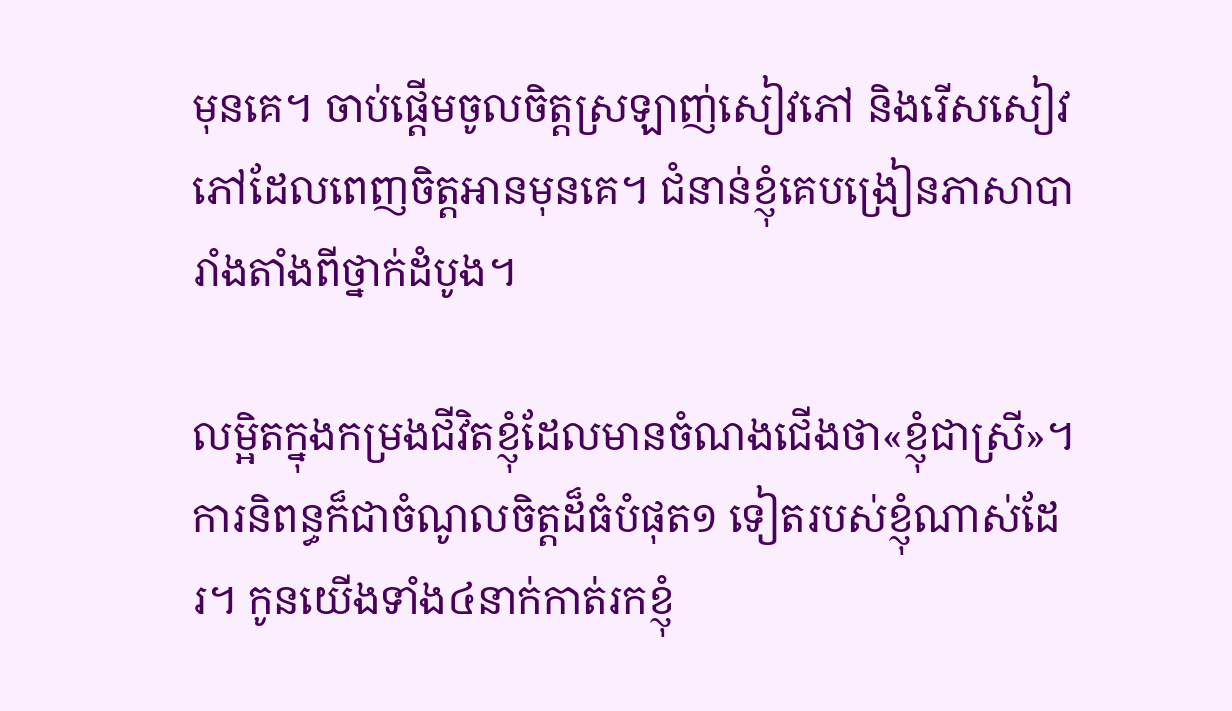មុនគេ។ ចាប់ផ្តើមចូលចិត្តស្រឡាញ់សៀវភៅ និងរើសសៀវភៅដែលពេញចិត្តអានមុនគេ។ ជំនាន់ខ្ញុំគេបង្រៀនភាសាបារាំងតាំងពីថ្នាក់ដំបូង។

លម្អិតក្នុងកម្រងជីវិតខ្ញុំដែលមានចំណងជើងថា«ខ្ញុំជាស្រី»។ ការនិពន្ធក៏ជាចំណូលចិត្តដ៏ធំបំផុត១ ទៀតរបស់ខ្ញុំណាស់ដែរ។ កូនយើងទាំង៤នាក់កាត់រកខ្ញុំ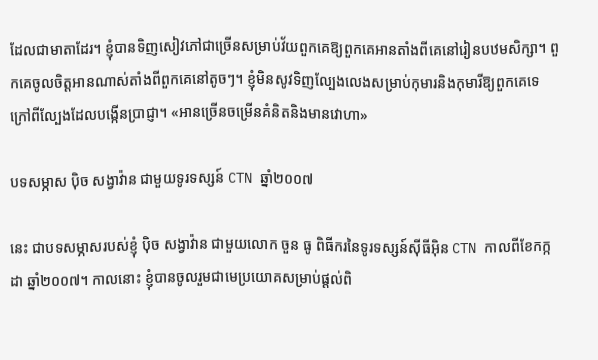ដែលជាមាតាដែរ។ ខ្ញុំបានទិញសៀវភៅជាច្រើនសម្រាប់វ័យពួកគេឱ្យពួកគេអានតាំងពីគេនៅរៀនបឋមសិក្សា។ ពួកគេចូលចិត្តអានណាស់តាំងពីពួកគេនៅតូចៗ។ ខ្ញុំមិនសូវទិញល្បែងលេងសម្រាប់កុមារនិងកុមារីឱ្យពួកគេទេ ក្រៅពីល្បែងដែលបង្កើនប្រាជ្ញា។ «អានច្រើនចម្រើនគំនិតនិងមានវោហា»

បទសម្ភាស ប៉ិច សង្វាវ៉ាន ជាមួយទូរទស្សន៍ CTN ឆ្នាំ២០០៧

នេះ ជាបទសម្ភាសរបស់ខ្ញុំ ប៉ិច សង្វាវ៉ាន ជាមួយលោក ចួន ធូ ពិធីករនៃទូរទស្សន៍ស៊ីធីអ៊ិន CTN កាលពីខែកក្កដា ឆ្នាំ២០០៧។ កាលនោះ ខ្ញុំបានចូលរួមជាមេប្រយោគសម្រាប់ផ្តល់ពិ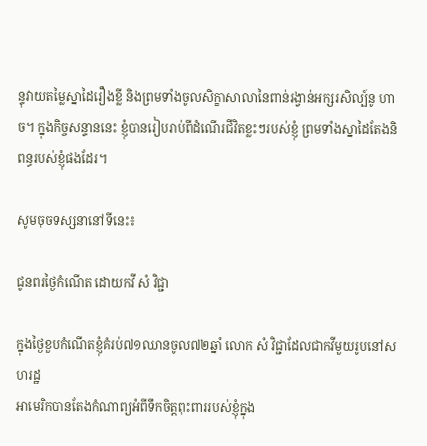ន្ទុវាយតម្លៃស្នាដៃរឿងខ្លី និងព្រមទាំងចូលសិក្ខាសាលានៃពាន់រង្វាន់អក្សរសិល្ប៍នូ ហាច។ ក្នុងកិច្ចសន្ទាននេះ ខ្ញុំបានរៀបរាប់ពីដំណើរជីវិតខ្លះៗរបស់ខ្ញុំ ព្រមទាំងស្នាដៃតែងនិពន្ធរបស់ខ្ញុំផងដែរ។

សូមចុចទស្សនានៅទីនេះ៖

ជូនពរថ្ងៃកំណើត ដោយកវី សំ វិជ្ជា

ក្នុងថ្ងៃខួបកំណើតខ្ញុំគំរប់៧១ឈានចូល៧២ឆ្នាំ លោក សំ វិជ្ជាដែលជាកវីមួយរូបនៅសហរដ្ឋ
អាមេរិកបានតែងកំណាព្យអំពីទឹកចិត្តពុះពាររបស់ខ្ញុំក្នុង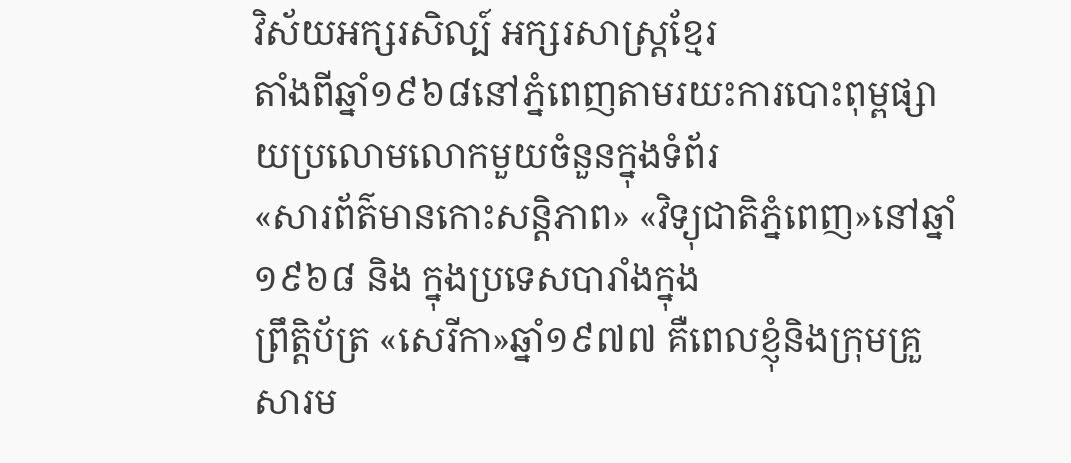វិស័យអក្សរសិល្ប៍ អក្សរសាស្ត្រខ្មែរ
តាំងពីឆ្នាំ១៩៦៨នៅភ្នំពេញតាមរយះការបោះពុម្ពផ្សាយប្រលោមលោកមួយចំនួនក្នុងទំព័រ
«សារព័ត៌មានកោះសន្តិភាព» «វិទ្យុជាតិភ្នំពេញ»នៅឆ្នាំ១៩៦៨ និង ក្នុងប្រទេសបារាំងក្នុង
ព្រឹត្តិប័ត្រ «សេរីកា»ឆ្នាំ១៩៧៧ គឺពេលខ្ញុំនិងក្រុមគ្រួសារម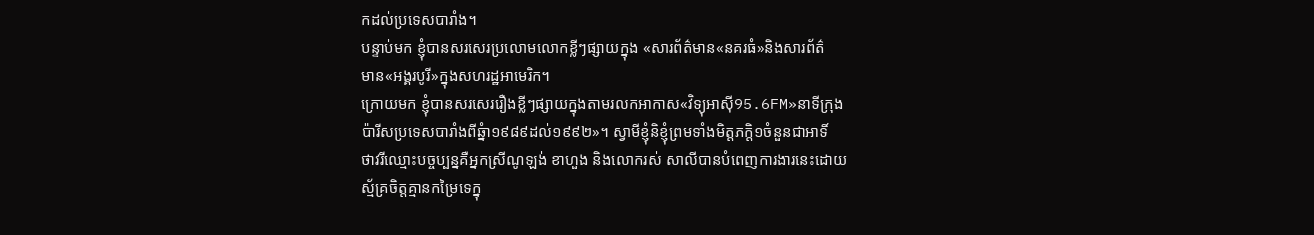កដល់ប្រទេសបារាំង។
បន្ទាប់មក ខ្ញុំបានសរសេរប្រលោមលោកខ្លីៗផ្សាយក្នុង «សារព័ត៌មាន«នគរធំ»និងសារព័ត៌
មាន«អង្គរបូរី»ក្នុងសហរដ្ឋអាមេរិក។
ក្រោយមក ខ្ញុំបានសរសេររឿងខ្លីៗផ្សាយក្នុងតាមរលកអាកាស«វិទ្យុអាស៊ី95.6FM»នាទីក្រុង
ប៉ារីសប្រទេសបារាំងពីឆ្នំា១៩៨៩ដល់១៩៩២»។ ស្វាមីខ្ញុំនិខ្ញុំព្រមទាំងមិត្តភក្តិ១ចំនួនជាអាទិ៍
ថាវរីឈ្មោះបច្ចប្បន្នគឺអ្នកស្រីណូឡង់ ខាហួង និងលោករស់ សាលីបានបំពេញការងារនេះដោយ
ស្ម័គ្រចិត្តគ្មានកម្រៃទេក្នុ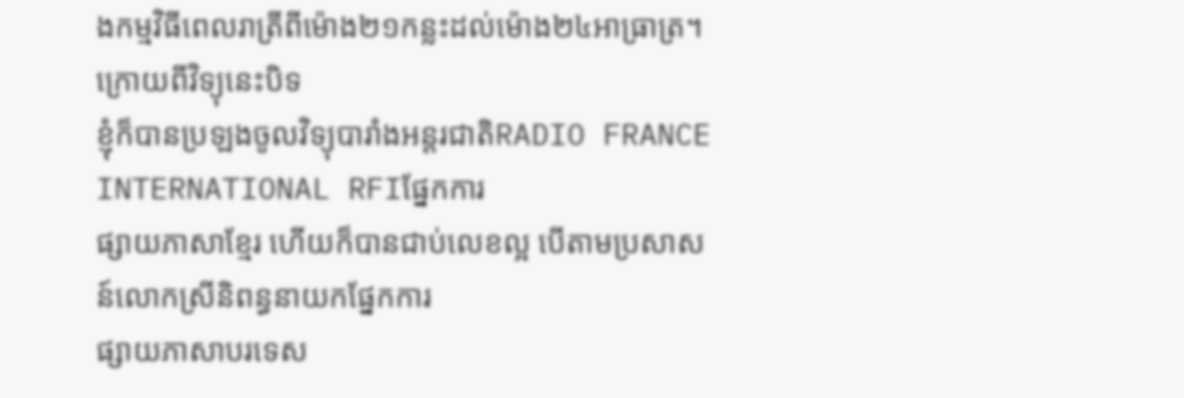ងកម្មវិធីពេលរាត្រីពីម៉ោង២១កន្លះដល់ម៉ោង២៤អាធ្រាត្រ។
ក្រោយពីវិទ្យុនេះបិទ
ខ្ញុំក៏បានប្រឡងចូលវិទ្យុបារាំងអន្តរជាតិRADIO FRANCE INTERNATIONAL RFIផ្នែកការ
ផ្សាយភាសាខ្មែរ ហើយក៏បានជាប់លេខល្អ បើតាមប្រសាសន៍លោកស្រីនិពន្ធនាយកផ្នែកការ
ផ្សាយភាសាបរទេស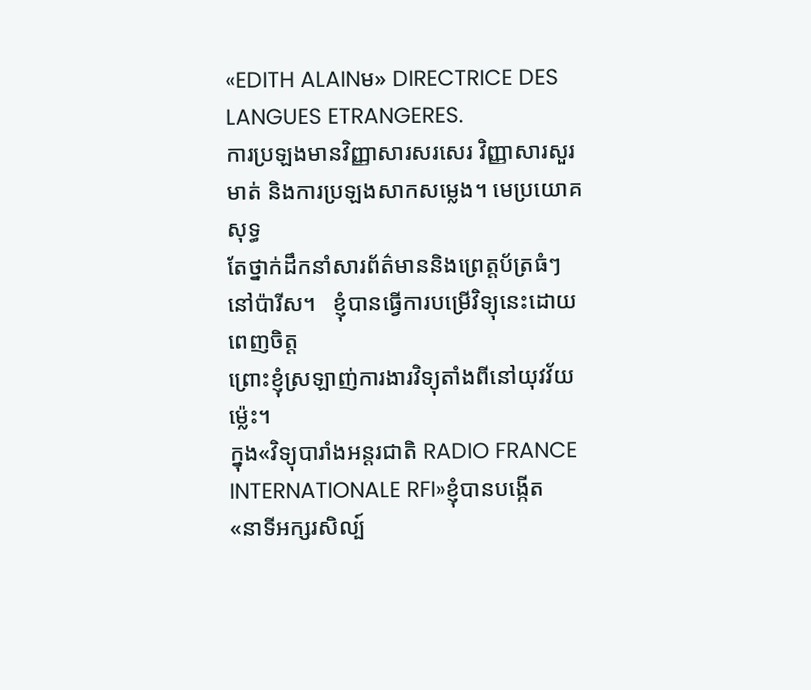«EDITH ALAINម» DIRECTRICE DES LANGUES ETRANGERES.
ការប្រឡងមានវិញ្ញាសារសរសេរ វិញ្ញាសារសួរមាត់ និងការប្រឡងសាកសម្លេង។ មេប្រយោគសុទ្ធ
តែថ្នាក់ដឹកនាំសារព័ត៌មាននិងព្រេត្តប័ត្រធំៗនៅប៉ារីស។   ខ្ញុំបានធ្វើការបម្រើវិទ្យុនេះដោយពេញចិត្ត
ព្រោះខ្ញុំស្រឡាញ់ការងារវិទ្យុតាំងពីនៅយុវវ័យម៉្លេះ។
ក្នុង«វិទ្យុបារាំងអន្តរជាតិ RADIO FRANCE INTERNATIONALE RFI»ខ្ញុំបានបង្កើត
«នាទីអក្សរសិល្ប៍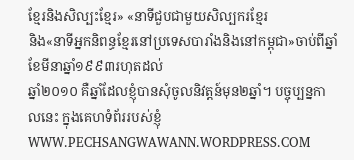ខ្មែរនិងសិល្បះខ្មែរ» «នាទីជួបជាមួយសិល្បករខ្មែរ
និង«នាទីអ្នកនិពន្ធខ្មែរនៅប្រទេសបារាំងនិងនៅកម្ពុជា»ចាប់ពីឆ្នាំខែមីនាឆ្នាំ១៩៩៣រហុតដល់
ឆ្នាំ២០១០ គឺឆ្នាំដែលខ្ញុំបានសុំចូលនិវត្តន៍មុន២ឆ្នាំ។ បច្ចុប្បន្នកាលនេះ ក្នុងគេហទំព័ររបស់ខ្ញុំ
WWW.PECHSANGWAWANN.WORDPRESS.COM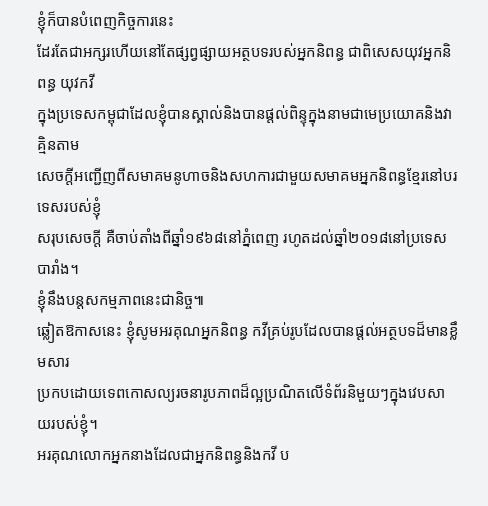ខ្ញុំក៏បានបំពេញកិច្ចការនេះ
ដែរតែជាអក្សរហើយនៅតែផ្សព្វផ្សាយអត្ថបទរបស់អ្នកនិពន្ធ ជាពិសេសយុវអ្នកនិពន្ធ យុវកវី
ក្នុងប្រទេសកម្ពុជាដែលខ្ញុំបានស្គាល់និងបានផ្តល់ពិន្ទុក្នុងនាមជាមេប្រយោគនិងវាគ្មិនតាម
សេចក្តីអញ្ជើញពីសមាគមនូហាចនិងសហការជាមួយសមាគមអ្នកនិពន្ធខ្មែរនៅបរទេសរបស់ខ្ញុំ
សរុបសេចក្តី គឺចាប់តាំងពីឆ្នាំ១៩៦៨នៅភ្នំពេញ រហូតដល់ឆ្នាំ២០១៨នៅប្រទេសបារាំង។
ខ្ញុំនឹងបន្តសកម្មភាពនេះជានិច្ច៕
ឆ្លៀតឱកាសនេះ ខ្ញុំសូមអរគុណអ្នកនិពន្ធ កវីគ្រប់រូបដែលបានផ្តល់អត្ថបទដ៏មានខ្លឹមសារ
ប្រកបដោយទេពកោសល្យរចនារូបភាពដ៏ល្អប្រណិតលើទំព័រនិមួយៗក្នុងវេបសាយរបស់ខ្ញុំ។
អរគុណលោកអ្នកនាងដែលជាអ្នកនិពន្ធនិងកវី ប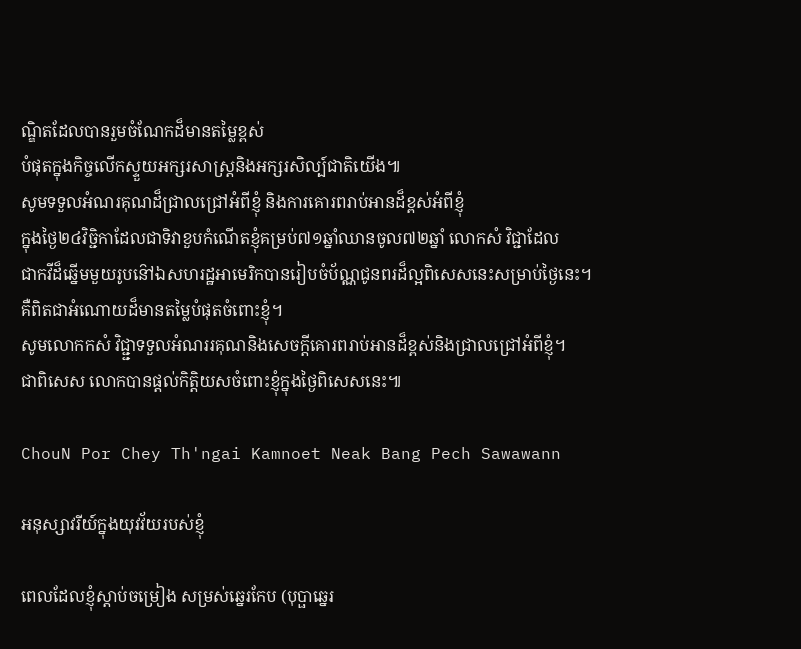ណ្ឌិតដែលបានរួមចំណែកដ៏មានតម្លៃខ្ពស់
បំផុតក្នុងកិច្ចលើកស្ទួយអក្សរសាស្ត្រនិងអក្សរសិល្ប៍ជាតិយើង៕
សូមទទួលអំណរគុណដ៏ជ្រាលជ្រៅអំពីខ្ញុំ និងការគោរពរាប់អានដ៏ខ្ពស់អំពីខ្ញុំ
ក្នុងថ្ងៃ២៤វិច្ជិកាដែលជាទិវាខួបកំណើតខ្ញុំគម្រប់៧១ឆ្នាំឈានចូល៧២ឆ្នាំ លោកសំ វិជ្ជាដែល
ជាកវីដ៏ឆ្នើមមួយរូបនៅ៝ឯសហរដ្ឋអាមេរិកបានរៀបចំប័ណ្ណជូនពរដ៏ល្អពិសេសនេះសម្រាប់ថ្ងៃនេះ។
គឺពិតជាអំណោយដ៏មានតម្លៃបំផុតចំពោះខ្ញុំ។
សូមលោកកសំ វិជ្ជ្ជាទទួលអំណររគុណនិងសេចក្តីគោរពរាប់អានដ៏ខ្ពស់និងជ្រាលជ្រៅអំពីខ្ញុំ។
ជាពិសេស លោកបានផ្តល់កិត្តិយសចំពោះខ្ញុំក្នុងថ្ងៃពិសេសនេះ៕

ChouN Por Chey Th'ngai Kamnoet Neak Bang Pech Sawawann

អនុស្សាវរីយ៍ក្នុងយុវវ័យរបស់ខ្ញុំ

ពេលដែលខ្ញុំស្តាប់ចម្រៀង សម្រស់ឆ្នេរកែប (បុប្ផាឆ្នេរ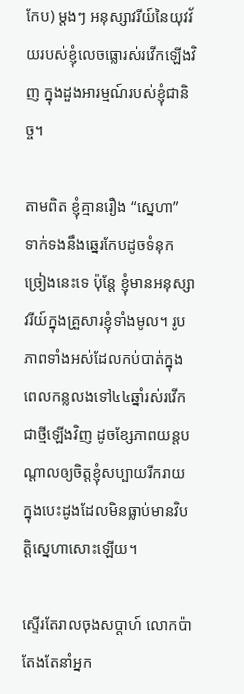កែប) ម្តងៗ អនុស្សាវរីយ៍នៃយុវវ័យរបស់ខ្ញុំលេចធ្លោរស់រវើកឡើងវិញ ក្នុងដួងអារម្មណ៍របស់ខ្ញុំជានិច្ច។

តាមពិត ខ្ញុំគ្មានរឿង “ស្នេហា” ទាក់ទងនឹងឆ្នេរកែបដូចទំនុកច្រៀងនេះទេ ប៉ុន្តែ ខ្ញុំមានអនុស្សាវរីយ៍ក្នុងគ្រួសារខ្ញុំទាំងមូល។ រូបភាពទាំងអស់ដែលកប់បាត់ក្នុងពេលកន្លលងទៅ៤៤ឆ្នាំរស់រវើក ជាថ្មីឡើងវិញ ដូចខ្សែភាពយន្តបណ្តាលឲ្យចិត្តខ្ញុំសប្បាយរីករាយក្នុងបេះដូងដែលមិនធ្លាប់មានវិបត្តិស្នេហាសោះឡើយ។

ស្ទើរតែរាលចុងសប្តាហ៍ លោកប៉ាតែងតែនាំអ្នក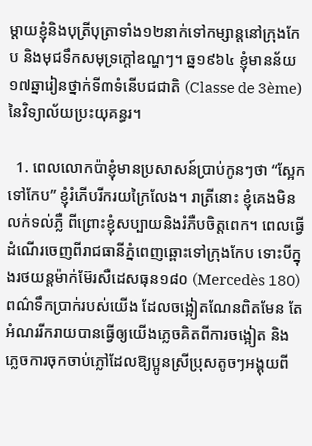ម្តាយខ្ញុំនិងបុត្រីបុត្រាទាំង១២នាក់ទៅកម្សាន្តនៅក្រុងកែប និងមុជទឹកសមុទ្រក្តៅឧណ្ហៗ។ ឆ្ន១៩៦៤ ខ្ញុំមានន័យ១៧ឆ្នារៀនថ្នាក់ទី៣ទំនើបជជាតិ (Classe de 3ème) នៃវិទ្យាល័យប្រះយុគន្ធរ។

  1. ពេលលោកប៉ាខ្ញុំមានប្រសាសន៍ប្រាប់កូនៗថា “ស្អែកទៅកែប” ខ្ញុំរំភើបរីករយក្រៃលែង។ រាត្រីនោះ ខ្ញុំគេងមិនលក់ទល់ភ្លឺ ពីព្រោះខ្ញុំសប្បាយនិងរំភឺបចិត្តពេក។ ពេលធ្វើដំណើរចេញពីរាជធានីភ្នំពេញឆ្ពោះទៅក្រុងកែប ទោះបីក្នុងរថយន្តម៉ាក់ម៊ែរសឺដេសធុន១៨០ (Mercedès 180) ពណ៌ទឹកប្រាក់របស់យើង ដែលចង្អៀតណែនពិតមែន តែអំណររីករាយបានធ្វើឲ្យយើងភ្លេចគិតពីការចង្អៀត និងភ្លេចការចុកចាប់ភ្លៅដែលឱ្យប្អូនស្រីប្រុសតូចៗអង្គុយពី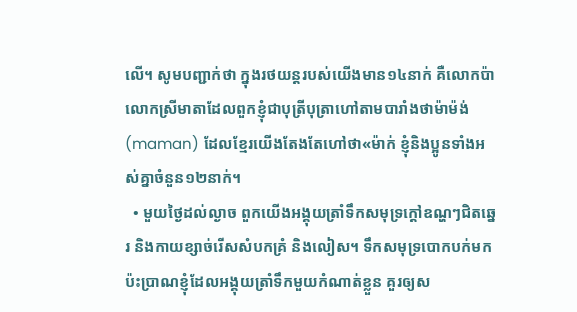លើ។ សូមបញ្ជាក់ថា ក្នុងរថយន្តរបស់យើងមាន១៤នាក់ គឺលោកប៉ាលោកស្រីមាតាដែលពួកខ្ញុំជាបុត្រីបុត្រាហៅតាមបារាំងថាម៉ាម៉ង់ (maman) ដែលខ្មែរយើងតែងតែហៅថា«ម៉ាក់ ខ្ញុំនិងប្អូនទាំងអស់គ្នាចំនួន១២នាក់។
  • មួយថ្ងៃដល់ល្ងាច ពួកយើងអង្គុយត្រាំទឹកសមុទ្រក្តៅឧណ្ហៗជិតឆ្នេរ និងកាយខ្សាច់រើសសំបកគ្រំ និងលៀស។ ទឹកសមុទ្របោកបក់មកប៉ះប្រាណខ្ញុំដែលអង្គុយត្រាំទឹកមួយកំណាត់ខ្លួន គួរឲ្យស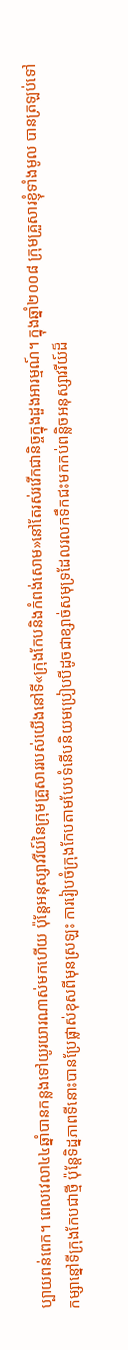ប្បាយពន់ពេក។ ពេលវេលា៤៤ឆ្នាំបានកន្លងទៅយូរយារណាស់មកហើយ ប៉ុន្តែអនុស្សាវរីយ៍នៃក្រុមគ្រួសាររបស់យើងនៅទី«ក្រុងកែបនិងកំពង់សោម»នៅតែរស់រវើកជានិច្ចក្នុងដួងអារម្មណ៍។ ក្នុងឆ្នាំ២០០៨ ក្រុមគ្រួសារខ្ញុំទាំងមូល បានត្រឡប់ទៅកម្សាន្នៅទីក្រុងកែបជាថ្មី ប៉ុន្តែទិដ្នភាពទីនោះបានប្រែផ្លាស់ខុសពីមុនស្រឡះ ការរៀបចំក្រុងកែបតាមបែបទំនើបនិយមប្រៀបបីដូចជាខ្សាច់សមុទ្រដែលរលកទឹកជះមកកប់ពន្លិចអនុស្សាវរីយ៍ដ៏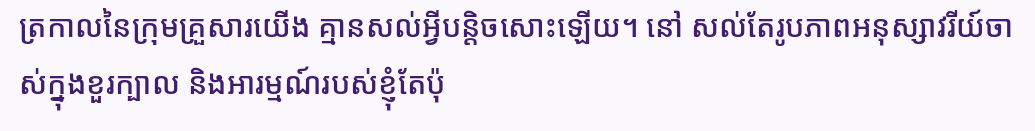ត្រកាលនៃក្រុមគ្រួសារយើង គ្មានសល់អ្វីបន្តិចសោះឡើយ។ នៅ សល់តែរូបភាពអនុស្សាវរីយ៍ចាស់ក្នុងខួរក្បាល និងអារម្មណ៍របស់ខ្ញុំតែប៉ុ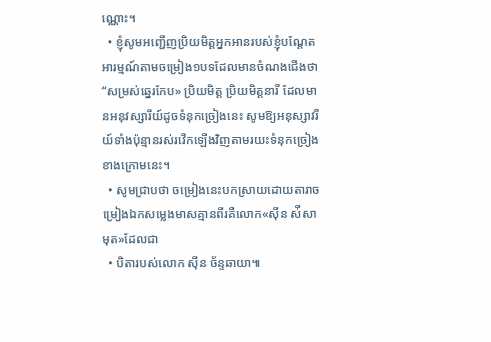ណ្ណោះ។
  • ខ្ញុំសូមអញ្ជើញប្រិយមិត្តអ្នកអានរបស់ខ្ញុំបណ្តែតអារម្មណ៍តាមចម្រៀង១បទដែលមានចំណងជើងថា “សម្រស់ឆ្នេរកែប» ប្រិយមិត្ត ប្រិយមិត្តនារី ដែលមានអនុវស្សារីយ៍ដូចទំនុកច្រៀងនេះ សូមឱ្យអនុស្សាវរីយ៍ទាំងប៉ុន្មានរស់រវើកឡើងវិញតាមរយះទំនុកច្រៀងខាងក្រោមនេះ។
  • សូមជ្រាបថា ចម្រៀងនេះបកស្រាយដោយតារាចម្រៀងឯកសម្លេងមាសគ្មានពីរគឺលោក«ស៊ីន ស់ីសាមុត»ដែលជា
  • បិតារបស់លោក ស៊ីន ច័ន្ទឆាយា៕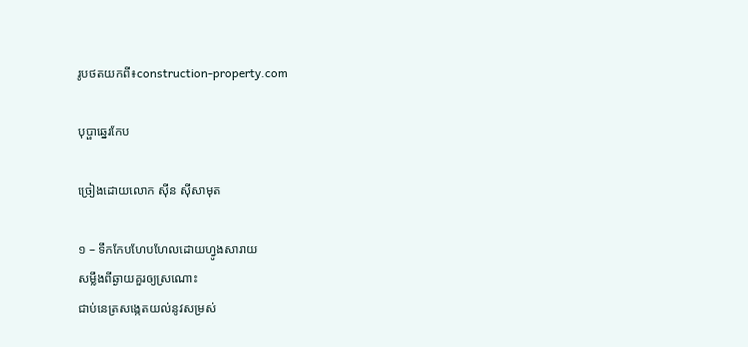រូបថតយកពី៖construction-property.com

បុប្ផាឆ្នេរកែប

ច្រៀងដោយលោក ស៊ីន ស៊ីសាមុត

១ – ទឹកកែបហែបហែលដោយហ្វូងសារាយ
សម្លឹងពីឆ្ងាយគួរឲ្យស្រណោះ
ជាប់នេត្រសង្កេតយល់នូវសម្រស់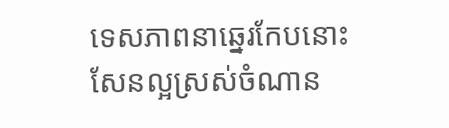ទេសភាពនាឆ្នេរកែបនោះ
សែនល្អស្រស់ចំណាន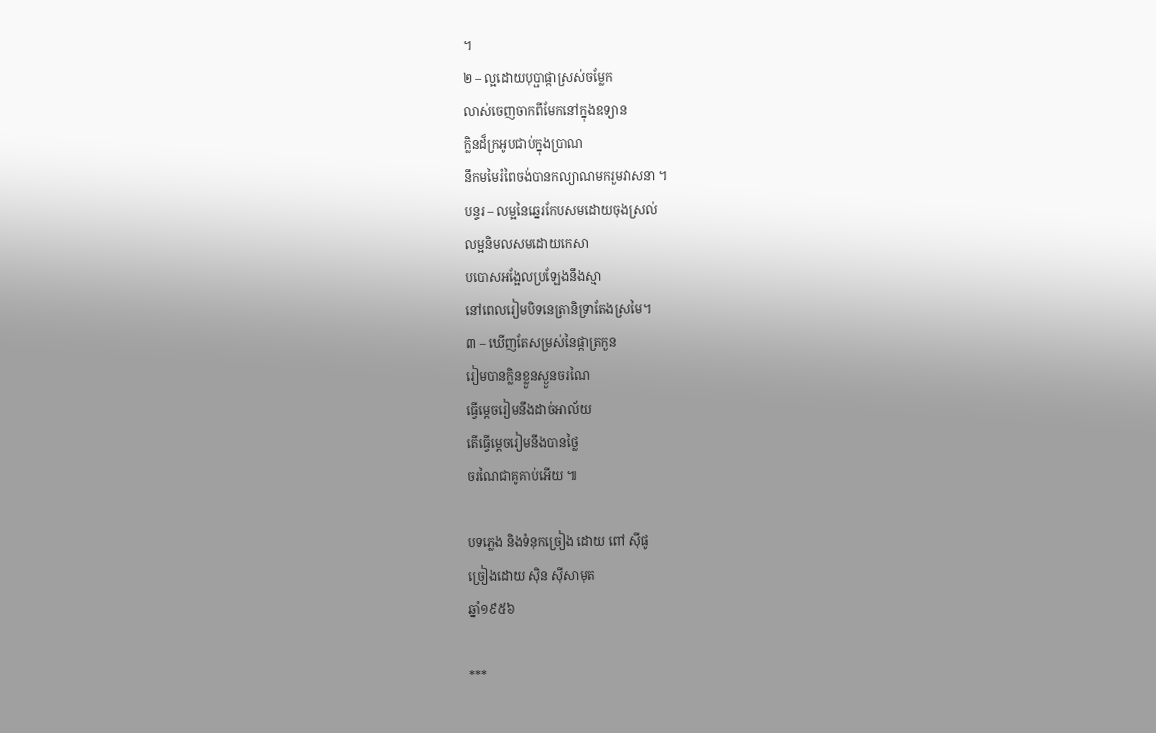។
២ – ល្អដោយបុប្ផាផ្កាស្រស់ចម្លែក
លាស់ចេញចាកពីមែកនៅក្នុងឧទ្យាន
ក្លិនដ៏ក្រអូបជាប់ក្នុងប្រាណ
នឹកមមៃរំពៃចង់បានកល្យាណមករួមវាសនា ។
បន្ទរ – លម្អនៃឆ្នេរកែបសមដោយចុងស្រល់
លម្អនិមលសមដោយកេសា
បបោសអង្អែលប្រឡែងនឹងស្មា
នៅពេលរៀមបិទនេត្រានិទ្រាតែងស្រមៃ។
៣ – ឃើញតែសម្រស់នៃផ្កាត្រកួន
រៀមបានក្លិនខ្លួនស្ងួនចរណៃ
ធ្វើម្ដេចរៀមនឹងដាច់អាល័យ
តើធ្វើម្ដេចរៀមនឹងបានថ្លៃ
ចរណៃជាគូគាប់អើយ ៕

បទភ្លេង និងទំនុកច្រៀង ដោយ ពៅ ស៊ីផូ
ច្រៀងដោយ ស៊ិន ស៊ីសាមុត
ឆ្នាំ១៩៥៦

***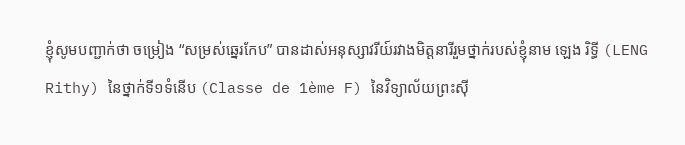ខ្ញុំសូមបញ្ជាក់ថា ចម្រៀង “សម្រស់ឆ្នេរកែប” បានដាស់អនុស្សាវរីយ៍រវាងមិត្តនារីរួមថ្នាក់របស់ខ្ញុំនាម ឡេង រិទ្ធី (LENG Rithy) នៃថ្នាក់ទី១ទំនើប (Classe de 1ème F) នៃវិទ្យាល័យព្រះស៊ី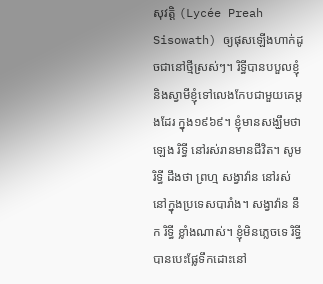សុវត្តិ (Lycée Preah Sisowath) ឲ្យផុសឡើងហាក់ដូចជានៅថ្មីស្រស់ៗ។ រិទ្ធីបានបបួលខ្ញុំនិងស្វាមីខ្ញុំទៅលេងកែបជាមួយគេម្តងដែរ ក្នុង១៩៦៩។ ខ្ញុំមានសង្ឃឹមថា ឡេង រិទ្ធី នៅរស់រានមានជីវិត។ សូម រិទ្ធី ដឹងថា ព្រហ្ម សង្វាវ៉ាន នៅរស់នៅក្នុងប្រទេសបារាំង។ សង្វាវ៉ាន នឹក រិទ្ធី ខ្លាំងណាស់។ ខ្ញុំមិនភ្លេចទេ រិទ្ធី បានបេះផ្លែទឹកដោះនៅ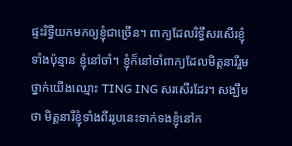ផ្ទះរិទ្ធីយកមកឲ្យខ្ញុំជាច្រើន។ ពាក្យដែលរិទ្ធីសរសើរខ្ញុំទាំងប៉ុន្មាន ខ្ញុំនៅចាំ។ ខ្ញុំក៏នៅចាំពាក្យដែលមិត្តនារីរួមថ្នាក់យើងឈ្មោះ TING ING សរសើរដែរ។ សង្ឃឹមថា មិត្តនារីខ្ញុំទាំងពីររូបនេះទាក់ទងខ្ញុំនៅក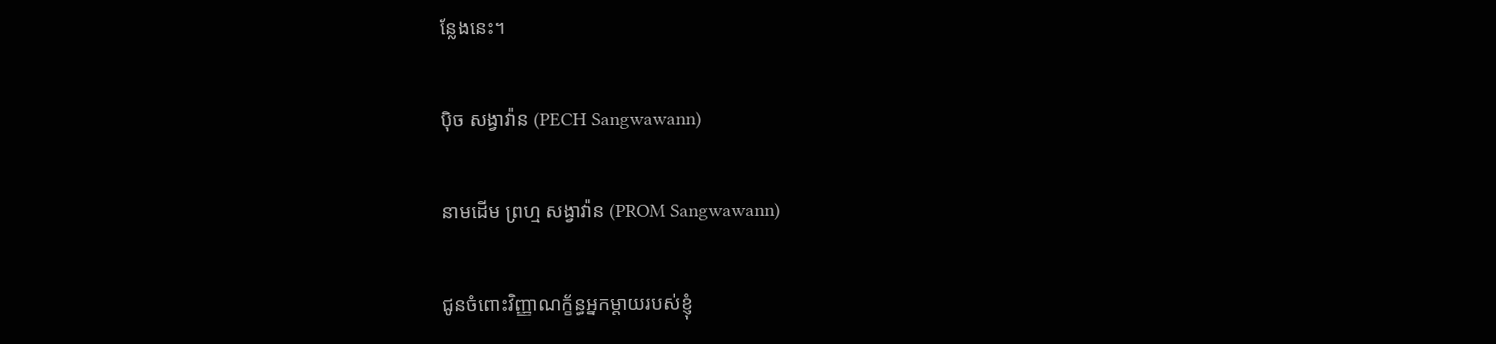ន្លែងនេះ។

ប៉ិច សង្វាវ៉ាន (PECH Sangwawann)

នាមដើម ព្រហ្ម សង្វាវ៉ាន (PROM Sangwawann)

ជូនចំពោះវិញ្ញាណក័្ខន្ធអ្នកម្តាយរបស់ខ្ញុំ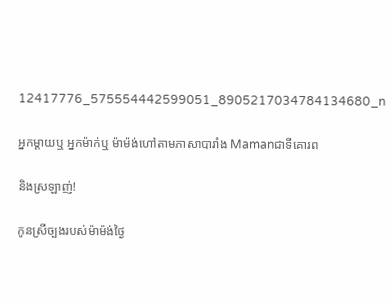12417776_575554442599051_8905217034784134680_n

អ្នកម្តាយឬ អ្នកម៉ាក់ឬ ម៉ាម៉ង់ហៅតាមភាសាបារាំង Mamanជាទីគោរព

និងស្រឡាញ់!

កូនស្រីច្បងរបស់ម៉ាម៉ង់ថ្ងៃ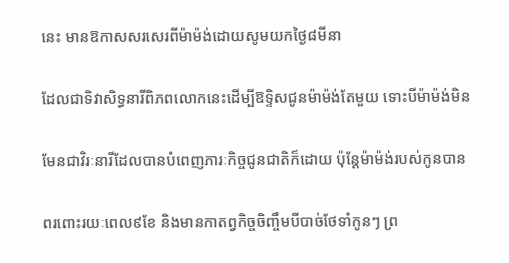នេះ មានឱកាសសរសេរពីម៉ាម៉ង់ដោយសូមយកថ្ងៃ៨មីនា

ដែលជាទិវាសិទ្ធនារីពិភពលោកនេះដើម្បីឱទ្ទិសជូនម៉ាម៉ង់តែមួយ ទោះបីម៉ាម៉ង់មិន

មែនជាវិរៈនារីដែលបានបំពេញភារៈកិច្ចជូនជាតិក៏ដោយ ប៉ុន្តែម៉ាម៉ង់របស់កូនបាន

ពរពោះរយៈពេល៩ខែ និងមានកាតព្វកិច្ចចិញ្ចឹមបីបាច់ថែទាំកូនៗ ព្រ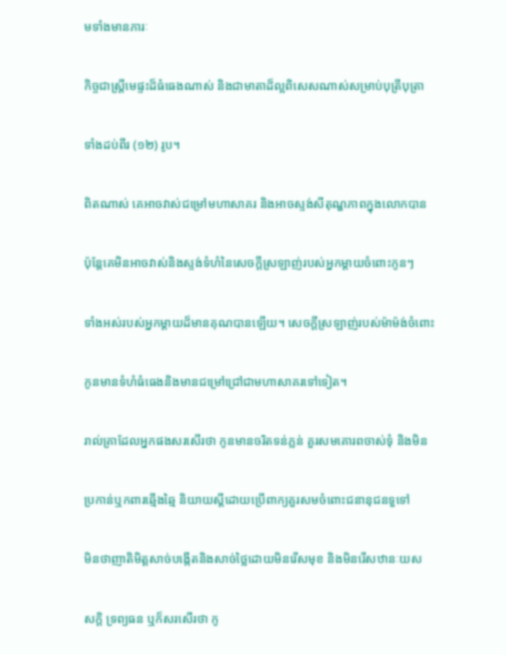មទាំងមានភារៈ

កិច្ចជាស្ត្រីមេផ្ទះដ៏ធំធេងណាស់ និងជាមាតាដ៏ល្អពិសេសណាស់សម្រាប់បុត្រីបុត្រា

ទាំងដប់ពីរ (១២) រូប។

ពិតណាស់ គេអាចវាស់ជម្រៅមហាសាគរ និងអាចស្ទង់សីតុណ្ហភាពក្នុងលោកបាន

ប៉ុន្តែគេមិនអាចវាស់និងស្ទង់ទំហំនៃសេចក្តីស្រឡាញ់របស់អ្នកម្តាយចំពោះកូនៗ

ទាំងអស់របស់អ្នកម្តាយដ៏មានគុណបានឡើយ។ សេចក្តីស្រឡាញ់របស់ម៉ាម៉ង់ចំពោះ

កូនមានទំហំធំធេងនិងមានជម្រៅជ្រៅជាមហាសាគរទៅទៀត។

រាល់គ្រាដែលអ្នកផងសរសើរថា កូនមានចរិតទន់ភ្លន់ គួរសមគោរពចាស់ទុំ និងមិន

ប្រកាន់ឬកពារឆ្មើងឆ្មៃ និយាយស្តីដោយប្រើពាក្យគួរសមចំពោះជនានុជនទួទៅ

មិនថាញាតិមិត្តសាច់បង្កើតនិងសាច់ថ្លៃដោយមិនរើសមុខ និងមិនរើសឋានៈយស

សក្តិ ទ្រព្យធន ឬក៏សរសើរថា កូ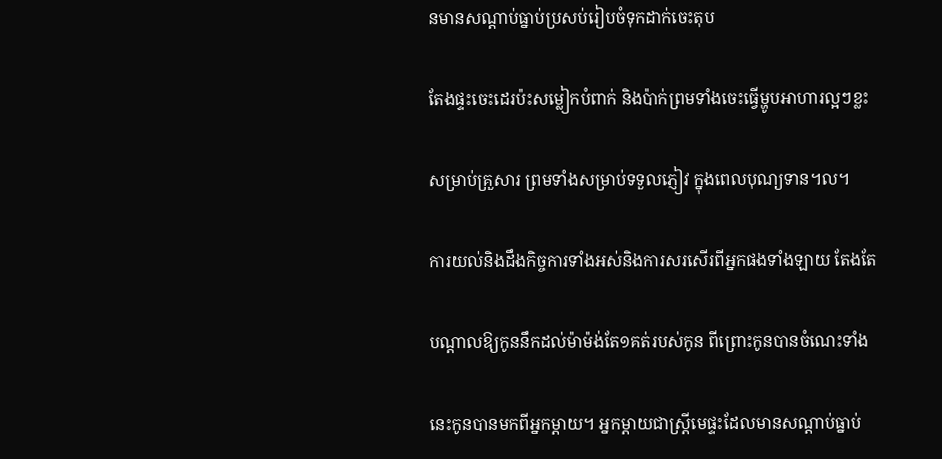នមានសណ្តាប់ធ្នាប់ប្រសប់រៀបចំទុកដាក់ចេះតុប

តែងផ្ទះចេះដេរប៉ះសម្លៀកបំពាក់ និងប៉ាក់ព្រមទាំងចេះធ្វើម្ហូបអាហារល្អៗខ្លះ

សម្រាប់គ្រួសារ ព្រមទាំងសម្រាប់ទទួលភ្ញៀវ ក្នុងពេលបុណ្យទាន។ល។

ការយល់និងដឹងកិច្ចការទាំងអស់និងការសរសើរពីអ្នកផងទាំងឡាយ តែងតែ

បណ្តាលឱ្យកូននឹកដល់ម៉ាម៉ង់តែ១គត់របស់កូន ពីព្រោះកូនបានចំណេះទាំង

នេះកូនបានមកពីអ្នកម្តាយ។ អ្នកម្តាយជាស្រី្តមេផ្ទះដែលមានសណ្តាប់ធ្នាប់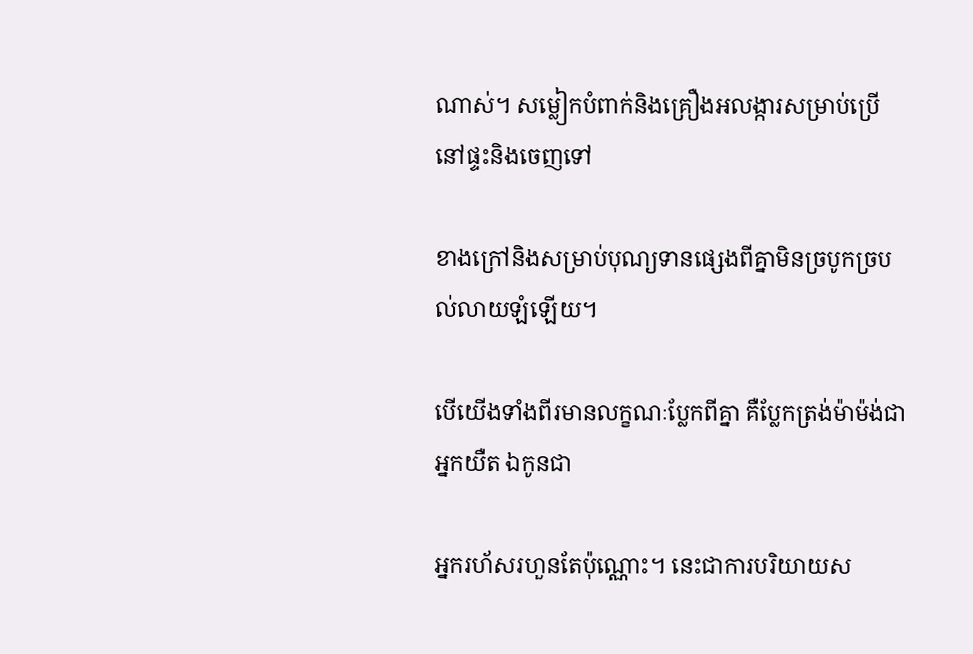ណាស់។ សម្លៀកបំពាក់និងគ្រឿងអលង្ការសម្រាប់ប្រើនៅផ្ទះនិងចេញទៅ

ខាងក្រៅនិងសម្រាប់បុណ្យទានផ្សេងពីគ្នាមិនច្របូកច្របល់លាយឡំឡើយ។

បើយើងទាំងពីរមានលក្ខណៈប្លែកពីគ្នា គឺប្លែកត្រង់ម៉ាម៉ង់ជាអ្នកយឺត ឯកូនជា

អ្នករហ័សរហួនតែប៉ុណ្ណោះ។ នេះជាការបរិយាយស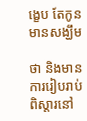ង្ខេប តែកូនមានសង្ឃឹម

ថា និងមានការរៀបរាប់ពិស្តារនៅ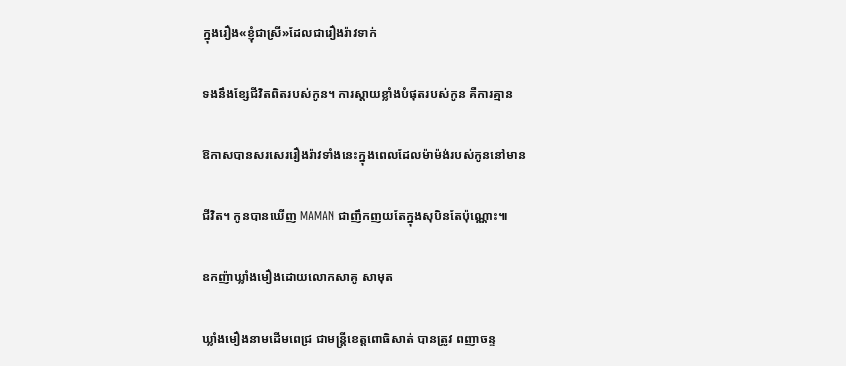ក្នុងរឿង«ខ្ញុំជាស្រី»ដែលជារឿងរ៉ាវទាក់

ទងនឹងខ្សែជីវិតពិតរបស់កូន។ ការស្តាយខ្លាំងបំផុតរបស់កូន គឺការគ្មាន

ឱកាសបានសរសេររឿងរ៉ាវទាំងនេះក្នុងពេលដែលម៉ាម៉ង់របស់កូននៅមាន

ជីវិត។ កូនបានឃើញ MAMAN ជាញឹកញយតែក្នុងសុបិនតែប៉ុណ្ណោះ៕

ឧកញ៉ាឃ្លាំងមឿងដោយលោកសាគូ សាមុត

ឃ្លាំងមឿងនាមដើមពេជ្រ ជាមន្ត្រីខេត្តពោធិសាត់ បានត្រូវ ពញាចន្ទ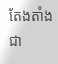តែងតាំងជា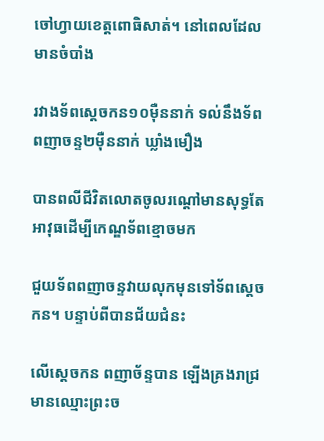ចៅហ្វាយខេត្តពោធិសាត់។ នៅពេលដែល មានចំបាំង

រវាងទ័ពស្តេចកន១០ម៉ឺននាក់ ទល់នឹងទ័ពពញាចន្ទ២ម៉ឺននាក់ ឃ្លាំងមឿង

បានពលីជីវិតលោតចូលរណ្តៅមានសុទ្ធតែអាវុធដើម្បីកេណ្ឌទ័ពខ្មោចមក

ជួយទ័ពពញាចន្ទវាយលុកមុនទៅទ័ពស្តេចកន។ បន្ទាប់ពីបានជ័យជំនះ

លើស្តេចកន ពញាច័ន្ទបាន ឡើងគ្រងរាជ្រមានឈ្មោះព្រះច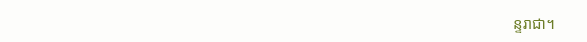ន្ទរាជា។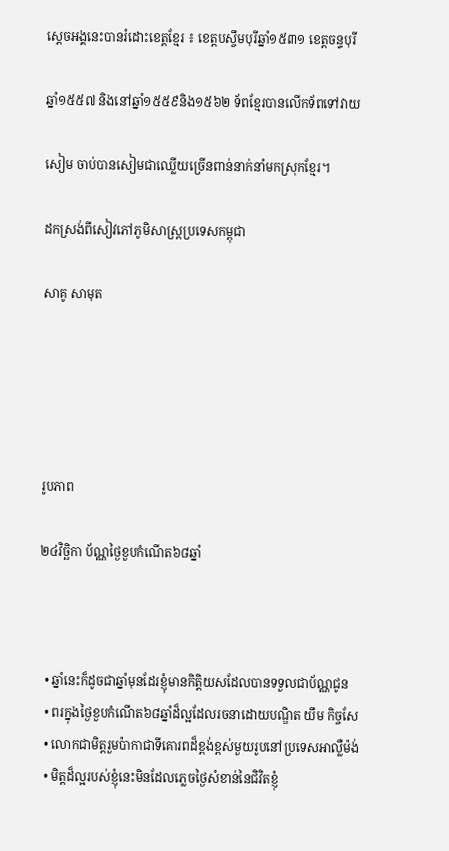ស្តេចអង្គនេះបានរំដោះខេត្តខ្មែរ ៖ ខេត្តបស្ចឹមបុរីឆ្នាំ១៥៣១ ខេត្តចន្ទបុរី

ឆ្នាំ១៥៥៧ និងនៅឆ្នាំ១៥៥៩និង១៥៦២ ទ័ពខ្មែរបានលើកទ័ពទៅវាយ

សៀម ចាប់បានសៀមជាឈ្លើយច្រើនពាន់នាក់នាំមកស្រុកខ្មែរ។

ដកស្រង់ពីសៀវភៅភូមិសាស្ត្រប្រទេសកម្ពុជា

សាគូ សាមុត





រូបភាព

២៤វិច្ឆិកា ប័ណ្ណថ្ងៃខួបកំណើត៦៨ឆ្នាំ



  • ឆ្នាំនេះក៏ដូចជាឆ្នាំមុនដែរខ្ញុំមានកិត្តិយសដែលបានទទួលជាប័ណ្ណជូន
  • ពរក្នុងថ្ងៃខួបកំណើត៦៨ឆ្នាំដ៏ល្អដែលរចនាដោយបណ្ឌិត យឹម កិច្ចសែ
  • លោកជាមិត្តរួមប៉ាកាជាទីគោរពដ៏ខ្ពង់ខ្ពស់មួយរូបនៅប្រទេសអាល្លឺម៉ង់
  • មិត្តដ៏ល្អរបស់ខ្ញុំនេះមិនដែលភ្លេចថ្ងៃសំខាន់នៃជិវិតខ្ញុំ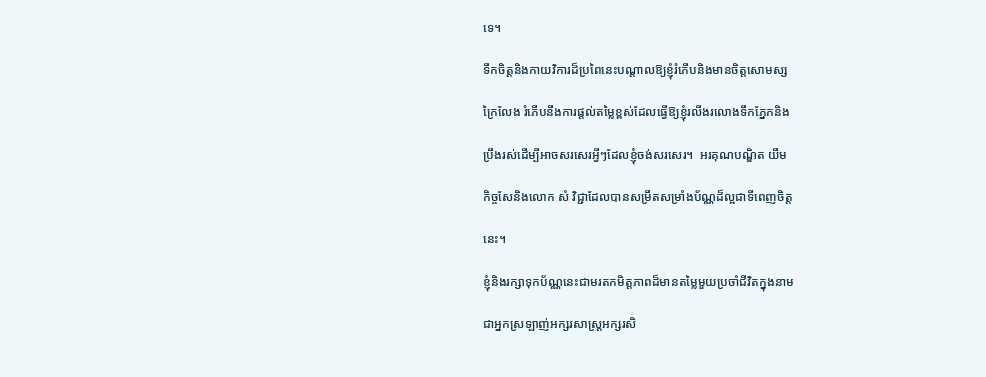ទេ។

ទឹកចិត្តនិងកាយវិការដ៏ប្រពៃនេះបណ្តាលឱ្យខ្ញុំរំភើបនិងមានចិត្តសោមស្ស

ក្រៃលែង រំភើបនឹងការផ្តល់តម្លៃខ្ពស់ដែលធ្វើឱ្យខ្ញុំរលីងរលោងទឹកភ្នែកនិង

ប្រឹងរស់ដើម្បីអាចសរសេរអ្វីៗដែលខ្ញុំចង់សរសេរ។  អរគុណបណ្ឌិត យឹម

កិច្ចសែនិងលោក សំ វិជ្ជាដែលបានសម្រឹតសម្រាំងប័ណ្ណដ៏ល្អជាទីពេញចិត្ត

នេះ។

ខ្ញុំនិងរក្សាទុកប័ណ្ណនេះជាមរតកមិត្តភាពដ៏មានតម្លៃមួយប្រចាំជីវិតក្នុងនាម

ជាអ្នកស្រឡាញ់អក្សរសាស្ត្រអក្សរសិ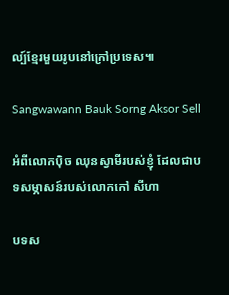ល្ប៍ខ្មែរមួយរូបនៅក្រៅប្រទេស៕

Sangwawann Bauk Sorng Aksor Sell

អំពីលោកប៉ិច ឈុនស្វាមីរបស់ខ្ញុំ ដែលជាបទសម្ភាសន៍របស់លោកកៅ សីហា

បទស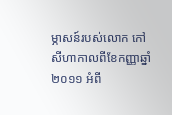ម្ភាសន៍របស់លោក កៅ សីហាកាលពីខែកញ្ញាឆ្នាំ២០១១ អំពី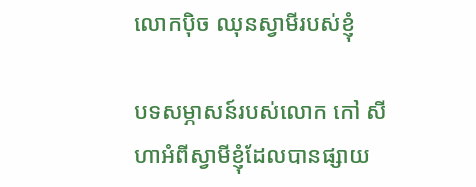លោកប៉ិច ឈុនស្វាមីរបស់ខ្ញុំ

បទសម្ភាសន៍របស់លោក កៅ សីហាអំពីស្វាមីខ្ញុំដែលបានផ្សាយ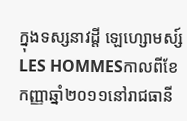ក្នុងទស្សនាវដ្តី ឡេហ្សោមស្ស៍LES HOMMESកាលពីខែកញ្ញាឆ្នាំ២០១១នៅរាជធានី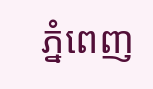ភ្នំពេញ